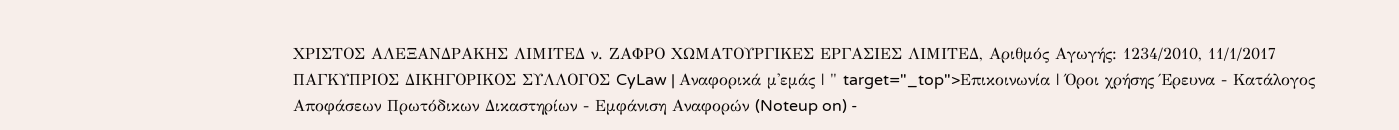ΧΡΙΣΤΟΣ ΑΛΕΞΑΝΔΡΑΚΗΣ ΛΙΜΙΤΕΔ ν. ΖΑΦΡΟ ΧΩΜΑΤΟΥΡΓΙΚΕΣ ΕΡΓΑΣΙΕΣ ΛΙΜΙΤΕΔ, Αριθμός Αγωγής: 1234/2010, 11/1/2017 ΠΑΓΚΥΠΡΙΟΣ ΔΙΚΗΓΟΡΙΚΟΣ ΣΥΛΛΟΓΟΣ CyLaw | Αναφορικά μ'εμάς | " target="_top">Επικοινωνία | Όροι χρήσης Έρευνα - Κατάλογος Αποφάσεων Πρωτόδικων Δικαστηρίων - Εμφάνιση Αναφορών (Noteup on) -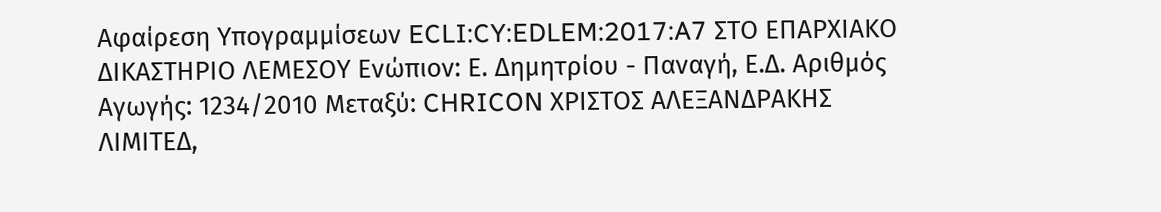Αφαίρεση Υπογραμμίσεων ECLI:CY:EDLEM:2017:A7 ΣΤΟ ΕΠΑΡΧΙΑΚΟ ΔΙΚΑΣΤΗΡΙΟ ΛΕΜΕΣΟΥ Ενώπιον: Ε. Δημητρίου - Παναγή, Ε.Δ. Αριθμός Αγωγής: 1234/2010 Μεταξύ: CHRICON ΧΡΙΣΤΟΣ ΑΛΕΞΑΝΔΡΑΚΗΣ ΛΙΜΙΤΕΔ,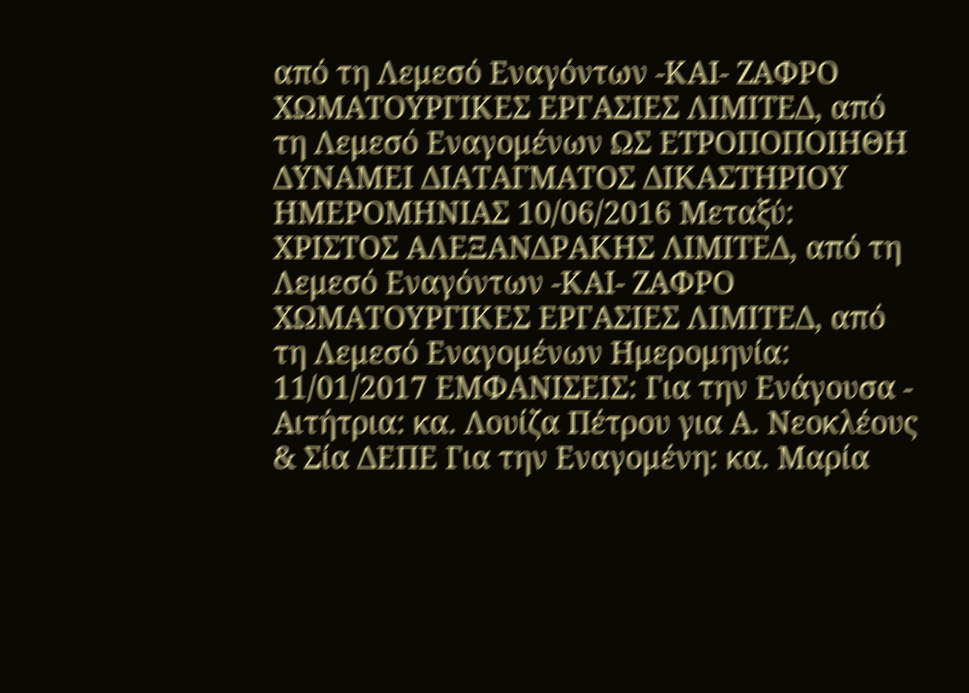από τη Λεμεσό Εναγόντων -ΚΑΙ- ΖΑΦΡΟ ΧΩΜΑΤΟΥΡΓΙΚΕΣ ΕΡΓΑΣΙΕΣ ΛΙΜΙΤΕΔ, από τη Λεμεσό Εναγομένων ΩΣ ΕΤΡΟΠΟΠΟΙΗΘΗ ΔΥΝΑΜΕΙ ΔΙΑΤΑΓΜΑΤΟΣ ΔΙΚΑΣΤΗΡΙΟΥ ΗΜΕΡΟΜΗΝΙΑΣ 10/06/2016 Μεταξύ: ΧΡΙΣΤΟΣ ΑΛΕΞΑΝΔΡΑΚΗΣ ΛΙΜΙΤΕΔ, από τη Λεμεσό Εναγόντων -ΚΑΙ- ΖΑΦΡΟ ΧΩΜΑΤΟΥΡΓΙΚΕΣ ΕΡΓΑΣΙΕΣ ΛΙΜΙΤΕΔ, από τη Λεμεσό Εναγομένων Ημερομηνία: 11/01/2017 ΕΜΦΑΝΙΣΕΙΣ: Για την Ενάγουσα - Αιτήτρια: κα. Λουίζα Πέτρου για Α. Νεοκλέους & Σία ΔΕΠΕ Για την Εναγομένη: κα. Μαρία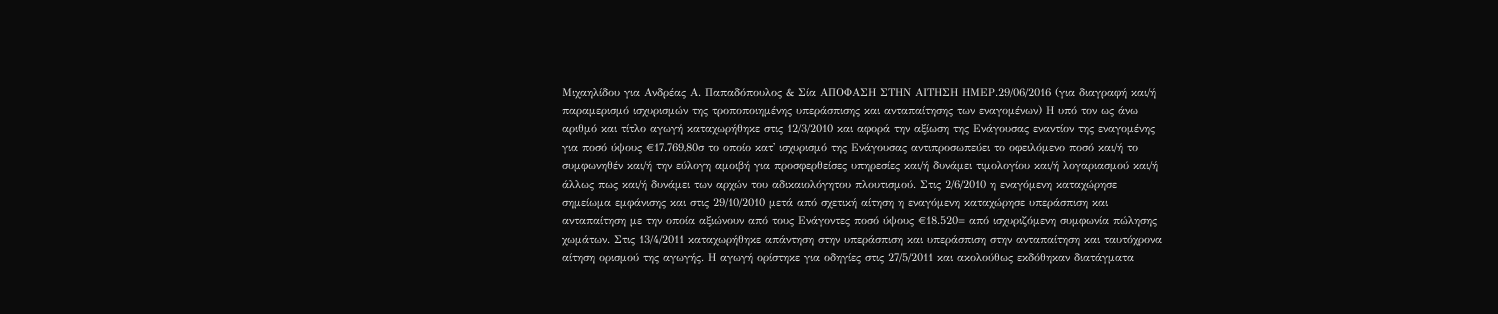Μιχαηλίδου για Ανδρέας Α. Παπαδόπουλος & Σία ΑΠΟΦΑΣΗ ΣΤΗΝ ΑΙΤΗΣΗ ΗΜΕΡ.29/06/2016 (για διαγραφή και/ή παραμερισμό ισχυρισμών της τροποποιημένης υπεράσπισης και ανταπαίτησης των εναγομένων) Η υπό τον ως άνω αριθμό και τίτλο αγωγή καταχωρήθηκε στις 12/3/2010 και αφορά την αξίωση της Ενάγουσας εναντίον της εναγομένης για ποσό ύψους €17.769,80σ το οποίο κατ' ισχυρισμό της Ενάγουσας αντιπροσωπεύει το οφειλόμενο ποσό και/ή το συμφωνηθέν και/ή την εύλογη αμοιβή για προσφερθείσες υπηρεσίες και/ή δυνάμει τιμολογίου και/ή λογαριασμού και/ή άλλως πως και/ή δυνάμει των αρχών του αδικαιολόγητου πλουτισμού. Στις 2/6/2010 η εναγόμενη καταχώρησε σημείωμα εμφάνισης και στις 29/10/2010 μετά από σχετική αίτηση η εναγόμενη καταχώρησε υπεράσπιση και ανταπαίτηση με την οποία αξιώνουν από τους Ενάγοντες ποσό ύψους €18.520= από ισχυριζόμενη συμφωνία πώλησης χωμάτων. Στις 13/4/2011 καταχωρήθηκε απάντηση στην υπεράσπιση και υπεράσπιση στην ανταπαίτηση και ταυτόχρονα αίτηση ορισμού της αγωγής. Η αγωγή ορίστηκε για οδηγίες στις 27/5/2011 και ακολούθως εκδόθηκαν διατάγματα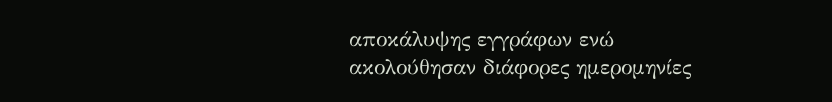αποκάλυψης εγγράφων ενώ ακολούθησαν διάφορες ημερομηνίες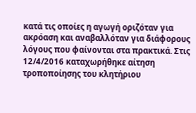κατά τις οποίες η αγωγή οριζόταν για ακρόαση και αναβαλλόταν για διάφορους λόγους που φαίνονται στα πρακτικά. Στις 12/4/2016 καταχωρήθηκε αίτηση τροποποίησης του κλητήριου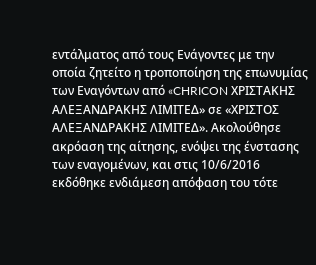εντάλματος από τους Ενάγοντες με την οποία ζητείτο η τροποποίηση της επωνυμίας των Εναγόντων από «CHRICON ΧΡΙΣΤΑΚΗΣ ΑΛΕΞΑΝΔΡΑΚΗΣ ΛΙΜΙΤΕΔ» σε «ΧΡΙΣΤΟΣ ΑΛΕΞΑΝΔΡΑΚΗΣ ΛΙΜΙΤΕΔ». Ακολούθησε ακρόαση της αίτησης, ενόψει της ένστασης των εναγομένων, και στις 10/6/2016 εκδόθηκε ενδιάμεση απόφαση του τότε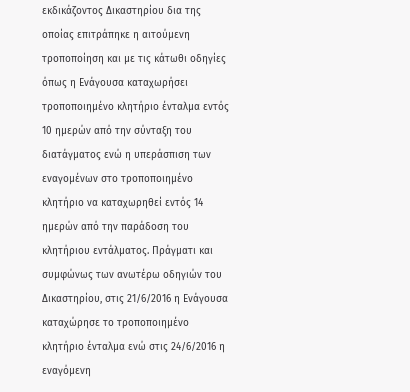εκδικάζοντος Δικαστηρίου δια της οποίας επιτράπηκε η αιτούμενη τροποποίηση και με τις κάτωθι οδηγίες όπως η Ενάγουσα καταχωρήσει τροποποιημένο κλητήριο ένταλμα εντός 10 ημερών από την σύνταξη του διατάγματος ενώ η υπεράσπιση των εναγομένων στο τροποποιημένο κλητήριο να καταχωρηθεί εντός 14 ημερών από την παράδοση του κλητήριου εντάλματος. Πράγματι και συμφώνως των ανωτέρω οδηγιών του Δικαστηρίου, στις 21/6/2016 η Ενάγουσα καταχώρησε το τροποποιημένο κλητήριο ένταλμα ενώ στις 24/6/2016 η εναγόμενη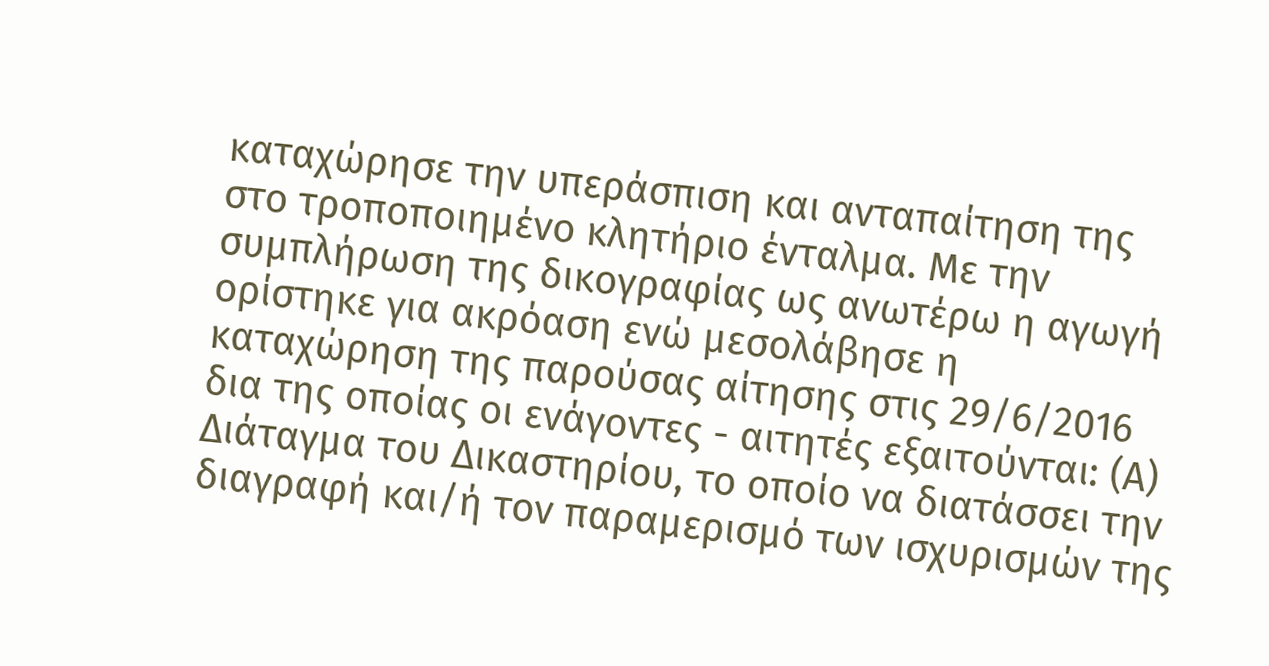καταχώρησε την υπεράσπιση και ανταπαίτηση της στο τροποποιημένο κλητήριο ένταλμα. Με την συμπλήρωση της δικογραφίας ως ανωτέρω η αγωγή ορίστηκε για ακρόαση ενώ μεσολάβησε η καταχώρηση της παρούσας αίτησης στις 29/6/2016 δια της οποίας οι ενάγοντες - αιτητές εξαιτούνται: (Α) Διάταγμα του Δικαστηρίου, το οποίο να διατάσσει την διαγραφή και/ή τον παραμερισμό των ισχυρισμών της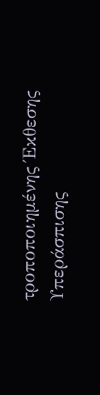τροποποιημένης Έκθεσης Υπεράσπισης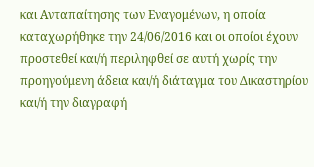και Ανταπαίτησης των Εναγομένων, η οποία καταχωρήθηκε την 24/06/2016 και οι οποίοι έχουν προστεθεί και/ή περιληφθεί σε αυτή χωρίς την προηγούμενη άδεια και/ή διάταγμα του Δικαστηρίου και/ή την διαγραφή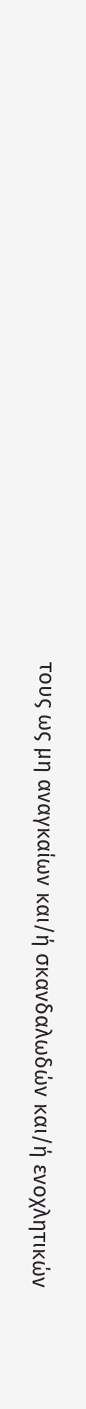τους ως μη αναγκαίων και/ή σκανδαλωδών και/ή ενοχλητικών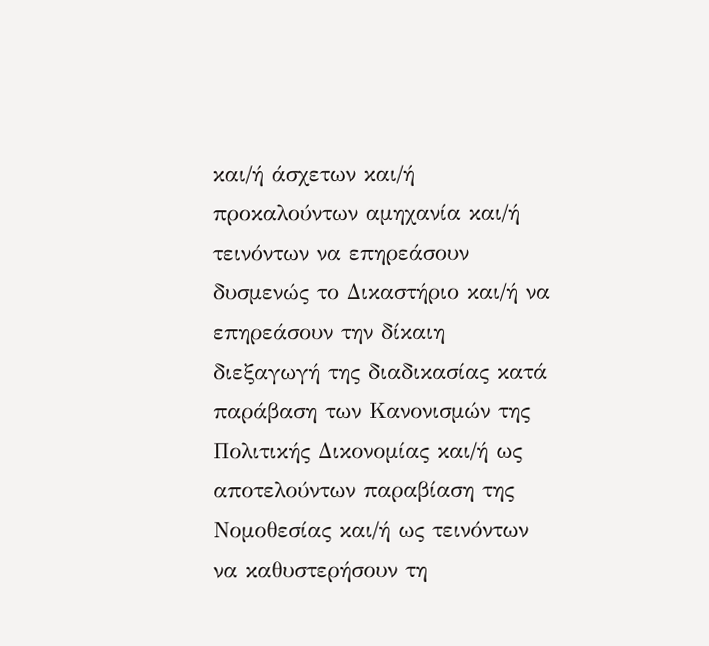και/ή άσχετων και/ή προκαλούντων αμηχανία και/ή τεινόντων να επηρεάσουν δυσμενώς το Δικαστήριο και/ή να επηρεάσουν την δίκαιη διεξαγωγή της διαδικασίας κατά παράβαση των Κανονισμών της Πολιτικής Δικονομίας και/ή ως αποτελούντων παραβίαση της Νομοθεσίας και/ή ως τεινόντων να καθυστερήσουν τη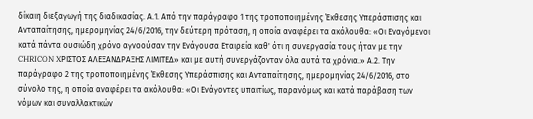δίκαιη διεξαγωγή της διαδικασίας. Α.1. Από την παράγραφο 1 της τροποποιημένης Έκθεσης Υπεράσπισης και Ανταπαίτησης, ημερομηνίας 24/6/2016, την δεύτερη πρόταση, η οποία αναφέρει τα ακόλουθα: «Οι Εναγόμενοι κατά πάντα ουσιώδη χρόνο αγνοούσαν την Ενάγουσα Εταιρεία καθ' ότι η συνεργασία τους ήταν με την CHRICON XΡIΣTOΣ ΑΛΕΞΑΝΔΡΑΞΗΣ ΛΙΜΙΤΕΔ» και με αυτή συνεργάζονταν όλα αυτά τα χρόνια.» Α.2. Την παράγραφο 2 της τροποποιημένης Έκθεσης Υπεράσπισης και Ανταπαίτησης, ημερομηνίας 24/6/2016, στο σύνολο της, η οποία αναφέρει τα ακόλουθα: «Οι Ενάγοντες υπαιτίως, παρανόμως και κατά παράβαση των νόμων και συναλλακτικών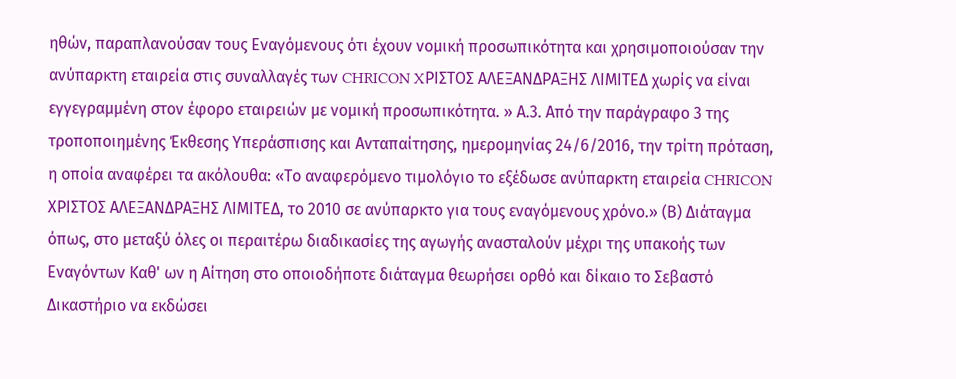ηθών, παραπλανούσαν τους Εναγόμενους ότι έχουν νομική προσωπικότητα και χρησιμοποιούσαν την ανύπαρκτη εταιρεία στις συναλλαγές των CHRICON XΡIΣTOΣ ΑΛΕΞΑΝΔΡΑΞΗΣ ΛΙΜΙΤΕΔ χωρίς να είναι εγγεγραμμένη στον έφορο εταιρειών με νομική προσωπικότητα. » Α.3. Από την παράγραφο 3 της τροποποιημένης Έκθεσης Υπεράσπισης και Ανταπαίτησης, ημερομηνίας 24/6/2016, την τρίτη πρόταση, η οποία αναφέρει τα ακόλουθα: «Το αναφερόμενο τιμολόγιο το εξέδωσε ανύπαρκτη εταιρεία CHRICON XΡIΣTOΣ ΑΛΕΞΑΝΔΡΑΞΗΣ ΛΙΜΙΤΕΔ, το 2010 σε ανύπαρκτο για τους εναγόμενους χρόνο.» (Β) Διάταγμα όπως, στο μεταξύ όλες οι περαιτέρω διαδικασίες της αγωγής ανασταλούν μέχρι της υπακοής των Εναγόντων Καθ' ων η Αίτηση στο οποιοδήποτε διάταγμα θεωρήσει ορθό και δίκαιο το Σεβαστό Δικαστήριο να εκδώσει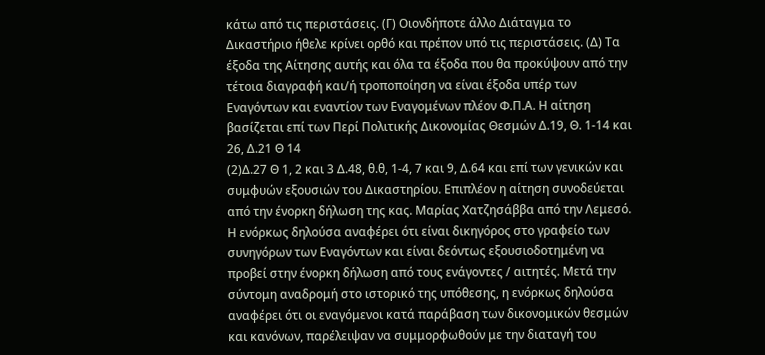κάτω από τις περιστάσεις. (Γ) Οιονδήποτε άλλο Διάταγμα το Δικαστήριο ήθελε κρίνει ορθό και πρέπον υπό τις περιστάσεις. (Δ) Τα έξοδα της Αίτησης αυτής και όλα τα έξοδα που θα προκύψουν από την τέτοια διαγραφή και/ή τροποποίηση να είναι έξοδα υπέρ των Εναγόντων και εναντίον των Εναγομένων πλέον Φ.Π.Α. Η αίτηση βασίζεται επί των Περί Πολιτικής Δικονομίας Θεσμών Δ.19, Θ. 1-14 και 26, Δ.21 Θ 14
(2)Δ.27 Θ 1, 2 και 3 Δ.48, θ.θ, 1-4, 7 και 9, Δ.64 και επί των γενικών και συμφυών εξουσιών του Δικαστηρίου. Επιπλέον η αίτηση συνοδεύεται από την ένορκη δήλωση της κας. Μαρίας Χατζησάββα από την Λεμεσό. Η ενόρκως δηλούσα αναφέρει ότι είναι δικηγόρος στο γραφείο των συνηγόρων των Εναγόντων και είναι δεόντως εξουσιοδοτημένη να προβεί στην ένορκη δήλωση από τους ενάγοντες / αιτητές. Μετά την σύντομη αναδρομή στο ιστορικό της υπόθεσης, η ενόρκως δηλούσα αναφέρει ότι οι εναγόμενοι κατά παράβαση των δικονομικών θεσμών και κανόνων, παρέλειψαν να συμμορφωθούν με την διαταγή του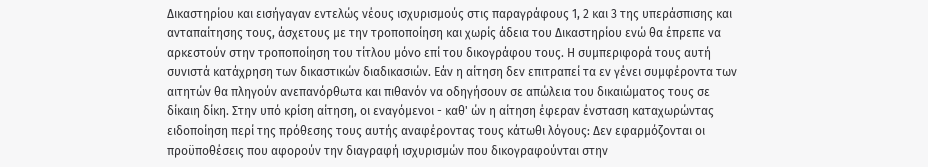Δικαστηρίου και εισήγαγαν εντελώς νέους ισχυρισμούς στις παραγράφους 1, 2 και 3 της υπεράσπισης και ανταπαίτησης τους, άσχετους με την τροποποίηση και χωρίς άδεια του Δικαστηρίου ενώ θα έπρεπε να αρκεστούν στην τροποποίηση του τίτλου μόνο επί του δικογράφου τους. Η συμπεριφορά τους αυτή συνιστά κατάχρηση των δικαστικών διαδικασιών. Εάν η αίτηση δεν επιτραπεί τα εν γένει συμφέροντα των αιτητών θα πληγούν ανεπανόρθωτα και πιθανόν να οδηγήσουν σε απώλεια του δικαιώματος τους σε δίκαιη δίκη. Στην υπό κρίση αίτηση, οι εναγόμενοι - καθ' ών η αίτηση έφεραν ένσταση καταχωρώντας ειδοποίηση περί της πρόθεσης τους αυτής αναφέροντας τους κάτωθι λόγους: Δεν εφαρμόζονται οι προϋποθέσεις που αφορούν την διαγραφή ισχυρισμών που δικογραφούνται στην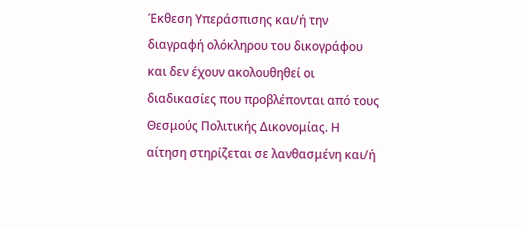Έκθεση Υπεράσπισης και/ή την διαγραφή ολόκληρου του δικογράφου και δεν έχουν ακολουθηθεί οι διαδικασίες που προβλέπονται από τους Θεσμούς Πολιτικής Δικονομίας. Η αίτηση στηρίζεται σε λανθασμένη και/ή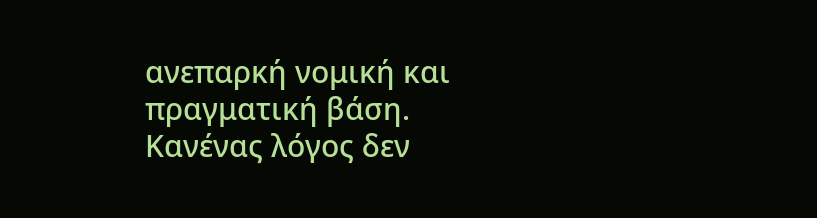ανεπαρκή νομική και πραγματική βάση. Κανένας λόγος δεν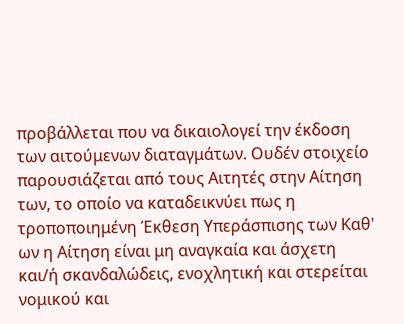προβάλλεται που να δικαιολογεί την έκδοση των αιτούμενων διαταγμάτων. Ουδέν στοιχείο παρουσιάζεται από τους Αιτητές στην Αίτηση των, το οποίο να καταδεικνύει πως η τροποποιημένη Έκθεση Υπεράσπισης των Καθ' ων η Αίτηση είναι μη αναγκαία και άσχετη και/ή σκανδαλώδεις, ενοχλητική και στερείται νομικού και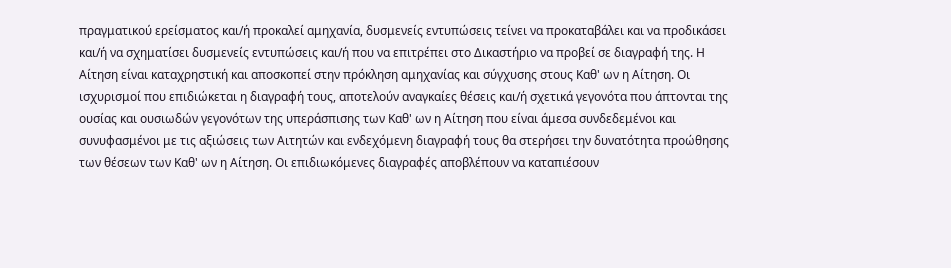πραγματικού ερείσματος και/ή προκαλεί αμηχανία, δυσμενείς εντυπώσεις τείνει να προκαταβάλει και να προδικάσει και/ή να σχηματίσει δυσμενείς εντυπώσεις και/ή που να επιτρέπει στο Δικαστήριο να προβεί σε διαγραφή της. Η Αίτηση είναι καταχρηστική και αποσκοπεί στην πρόκληση αμηχανίας και σύγχυσης στους Καθ' ων η Αίτηση. Οι ισχυρισμοί που επιδιώκεται η διαγραφή τους, αποτελούν αναγκαίες θέσεις και/ή σχετικά γεγονότα που άπτονται της ουσίας και ουσιωδών γεγονότων της υπεράσπισης των Καθ' ων η Αίτηση που είναι άμεσα συνδεδεμένοι και συνυφασμένοι με τις αξιώσεις των Αιτητών και ενδεχόμενη διαγραφή τους θα στερήσει την δυνατότητα προώθησης των θέσεων των Καθ' ων η Αίτηση. Οι επιδιωκόμενες διαγραφές αποβλέπουν να καταπιέσουν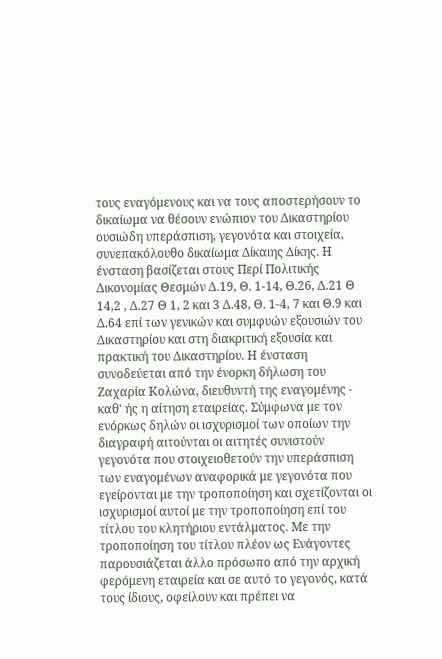τους εναγόμενους και να τους αποστερήσουν το δικαίωμα να θέσουν ενώπιον του Δικαστηρίου ουσιώδη υπεράσπιση, γεγονότα και στοιχεία, συνεπακόλουθο δικαίωμα Δίκαιης Δίκης. Η ένσταση βασίζεται στους Περί Πολιτικής Δικονομίας Θεσμών Δ.19, Θ. 1-14, Θ.26, Δ.21 Θ 14,2 , Δ.27 Θ 1, 2 και 3 Δ.48, Θ. 1-4, 7 και Θ.9 και Δ.64 επί των γενικών και συμφυών εξουσιών του Δικαστηρίου και στη διακριτική εξουσία και πρακτική του Δικαστηρίου. Η ένσταση συνοδεύεται από την ένορκη δήλωση του Ζαχαρία Κολώνα, διευθυντή της εναγομένης - καθ' ής η αίτηση εταιρείας. Σύμφωνα με τον ενόρκως δηλών οι ισχυρισμοί των οποίων την διαγραφή αιτούνται οι αιτητές συνιστούν γεγονότα που στοιχειοθετούν την υπεράσπιση των εναγομένων αναφορικά με γεγονότα που εγείρονται με την τροποποίηση και σχετίζονται οι ισχυρισμοί αυτοί με την τροποποίηση επί του τίτλου του κλητήριου εντάλματος. Με την τροποποίηση του τίτλου πλέον ως Ενάγοντες παρουσιάζεται άλλο πρόσωπο από την αρχική φερόμενη εταιρεία και σε αυτό το γεγονός, κατά τους ίδιους, οφείλουν και πρέπει να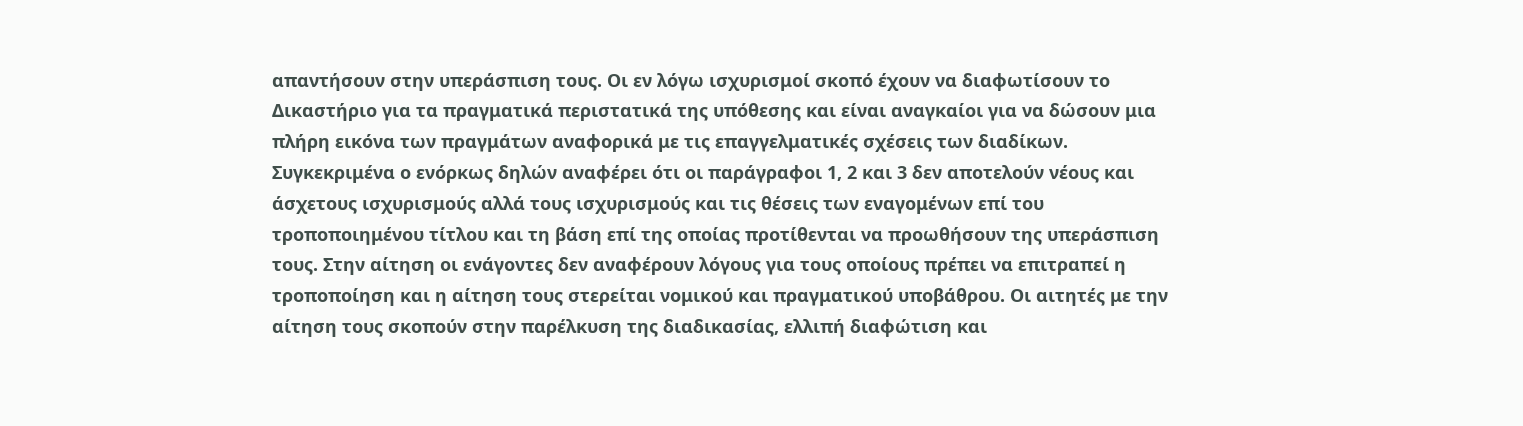απαντήσουν στην υπεράσπιση τους. Οι εν λόγω ισχυρισμοί σκοπό έχουν να διαφωτίσουν το Δικαστήριο για τα πραγματικά περιστατικά της υπόθεσης και είναι αναγκαίοι για να δώσουν μια πλήρη εικόνα των πραγμάτων αναφορικά με τις επαγγελματικές σχέσεις των διαδίκων. Συγκεκριμένα ο ενόρκως δηλών αναφέρει ότι οι παράγραφοι 1, 2 και 3 δεν αποτελούν νέους και άσχετους ισχυρισμούς αλλά τους ισχυρισμούς και τις θέσεις των εναγομένων επί του τροποποιημένου τίτλου και τη βάση επί της οποίας προτίθενται να προωθήσουν της υπεράσπιση τους. Στην αίτηση οι ενάγοντες δεν αναφέρουν λόγους για τους οποίους πρέπει να επιτραπεί η τροποποίηση και η αίτηση τους στερείται νομικού και πραγματικού υποβάθρου. Οι αιτητές με την αίτηση τους σκοπούν στην παρέλκυση της διαδικασίας, ελλιπή διαφώτιση και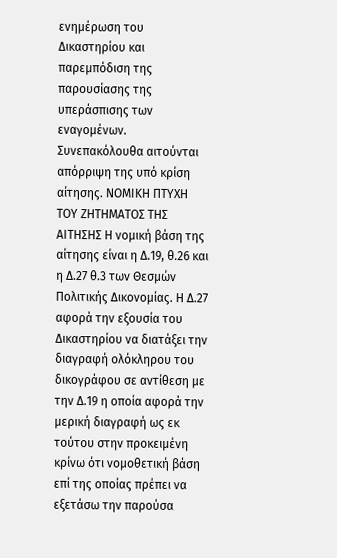ενημέρωση του Δικαστηρίου και παρεμπόδιση της παρουσίασης της υπεράσπισης των εναγομένων. Συνεπακόλουθα αιτούνται απόρριψη της υπό κρίση αίτησης. ΝΟΜΙΚΗ ΠΤΥΧΗ ΤΟΥ ΖΗΤΗΜΑΤΟΣ ΤΗΣ ΑΙΤΗΣΗΣ Η νομική βάση της αίτησης είναι η Δ.19, θ.26 και η Δ.27 θ.3 των Θεσμών Πολιτικής Δικονομίας. Η Δ.27 αφορά την εξουσία του Δικαστηρίου να διατάξει την διαγραφή ολόκληρου του δικογράφου σε αντίθεση με την Δ.19 η οποία αφορά την μερική διαγραφή ως εκ τούτου στην προκειμένη κρίνω ότι νομοθετική βάση επί της οποίας πρέπει να εξετάσω την παρούσα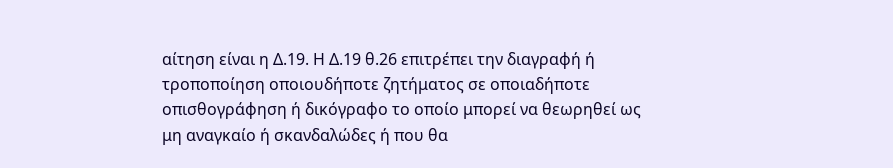αίτηση είναι η Δ.19. Η Δ.19 θ.26 επιτρέπει την διαγραφή ή τροποποίηση οποιουδήποτε ζητήματος σε οποιαδήποτε οπισθογράφηση ή δικόγραφο το οποίο μπορεί να θεωρηθεί ως μη αναγκαίο ή σκανδαλώδες ή που θα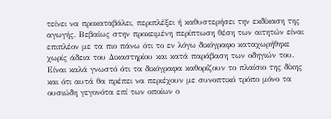τείνει να προκαταβάλει, περιπλέξει ή καθυστερήσει την εκδίκαση της αγωγής. Βεβαίως στην προκειμένη περίπτωση θέση των αιτητών είναι επιπλέον με τα πιο πάνω ότι το εν λόγω δικόγραφο καταχωρήθηκε χωρίς άδεια του Δικαστηρίου και κατά παράβαση των οδηγιών του. Είναι καλά γνωστό ότι τα δικόγραφα καθορίζουν το πλαίσιο της δίκης και ότι αυτά θα πρέπει να περιέχουν με συνοπτικό τρόπο μόνο τα ουσιώδη γεγονότα επί των οποίων ο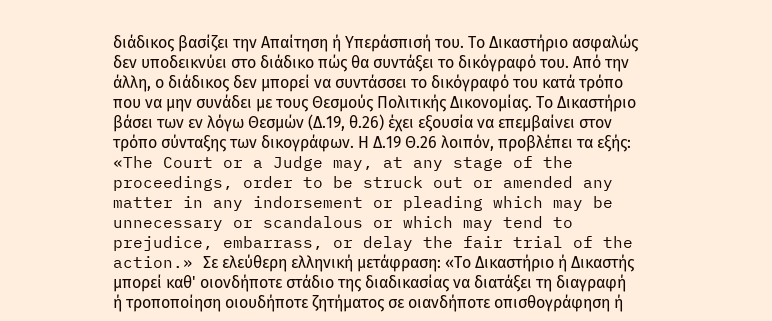διάδικος βασίζει την Απαίτηση ή Υπεράσπισή του. Το Δικαστήριο ασφαλώς δεν υποδεικνύει στο διάδικο πώς θα συντάξει το δικόγραφό του. Από την άλλη, ο διάδικος δεν μπορεί να συντάσσει το δικόγραφό του κατά τρόπο που να μην συνάδει με τους Θεσμούς Πολιτικής Δικονομίας. Το Δικαστήριο βάσει των εν λόγω Θεσμών (Δ.19, θ.26) έχει εξουσία να επεμβαίνει στον τρόπο σύνταξης των δικογράφων. Η Δ.19 Θ.26 λοιπόν, προβλέπει τα εξής: «The Court or a Judge may, at any stage of the proceedings, order to be struck out or amended any matter in any indorsement or pleading which may be unnecessary or scandalous or which may tend to prejudice, embarrass, or delay the fair trial of the action.» Σε ελεύθερη ελληνική μετάφραση: «Το Δικαστήριο ή Δικαστής μπορεί καθ' οιονδήποτε στάδιο της διαδικασίας να διατάξει τη διαγραφή ή τροποποίηση οιουδήποτε ζητήματος σε οιανδήποτε οπισθογράφηση ή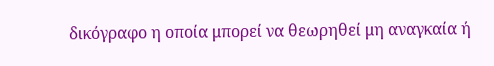δικόγραφο η οποία μπορεί να θεωρηθεί μη αναγκαία ή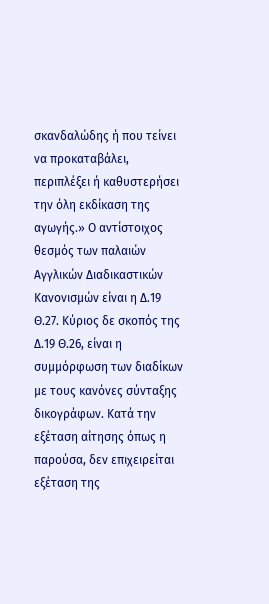σκανδαλώδης ή που τείνει να προκαταβάλει, περιπλέξει ή καθυστερήσει την όλη εκδίκαση της αγωγής.» Ο αντίστοιχος θεσμός των παλαιών Αγγλικών Διαδικαστικών Κανονισμών είναι η Δ.19 Θ.27. Κύριος δε σκοπός της Δ.19 Θ.26, είναι η συμμόρφωση των διαδίκων με τους κανόνες σύνταξης δικογράφων. Κατά την εξέταση αίτησης όπως η παρούσα, δεν επιχειρείται εξέταση της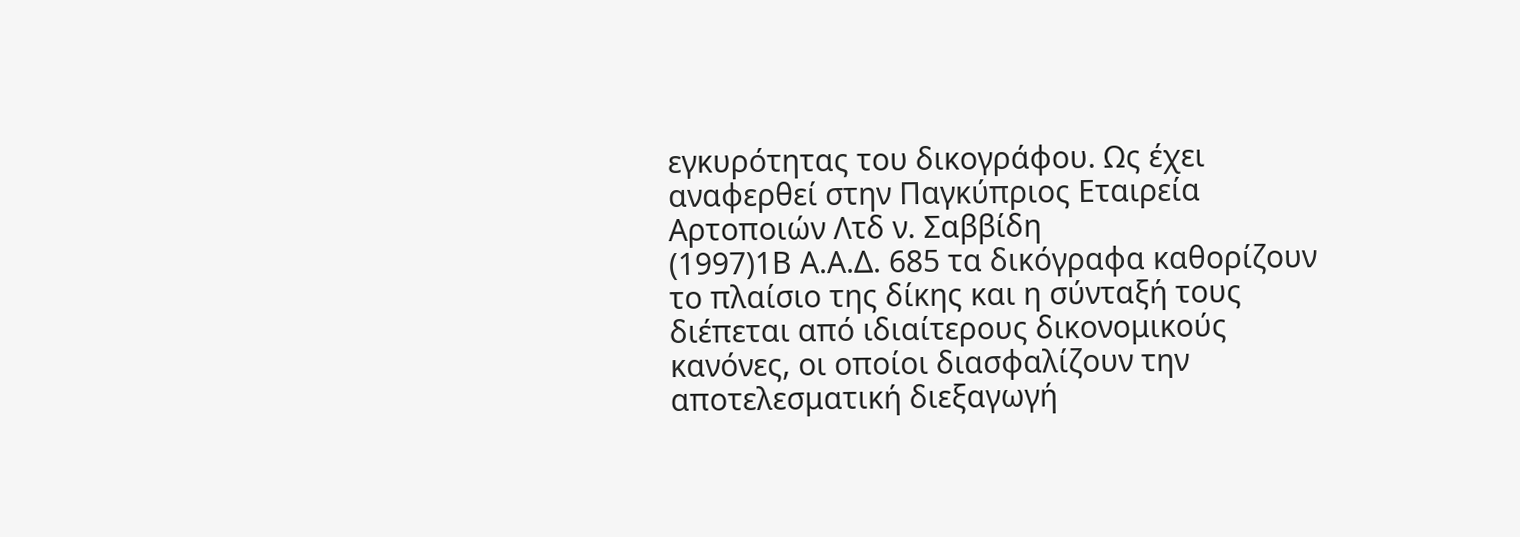εγκυρότητας του δικογράφου. Ως έχει αναφερθεί στην Παγκύπριος Εταιρεία Αρτοποιών Λτδ ν. Σαββίδη
(1997)1Β Α.Α.Δ. 685 τα δικόγραφα καθορίζουν το πλαίσιο της δίκης και η σύνταξή τους διέπεται από ιδιαίτερους δικονομικούς κανόνες, οι οποίοι διασφαλίζουν την αποτελεσματική διεξαγωγή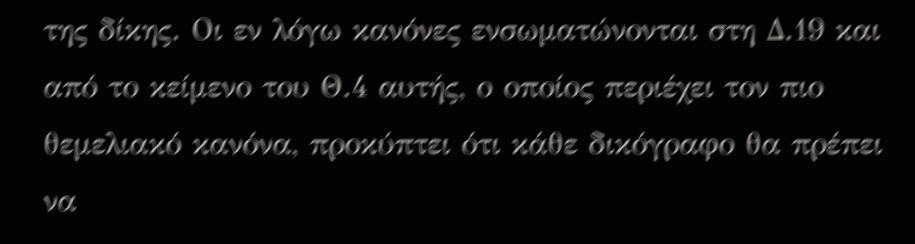της δίκης. Οι εν λόγω κανόνες ενσωματώνονται στη Δ.19 και από το κείμενο του Θ.4 αυτής, ο οποίος περιέχει τον πιο θεμελιακό κανόνα, προκύπτει ότι κάθε δικόγραφο θα πρέπει να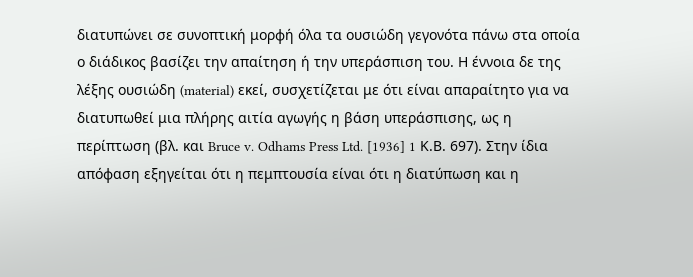διατυπώνει σε συνοπτική μορφή όλα τα ουσιώδη γεγονότα πάνω στα οποία ο διάδικος βασίζει την απαίτηση ή την υπεράσπιση του. Η έννοια δε της λέξης ουσιώδη (material) εκεί, συσχετίζεται με ότι είναι απαραίτητο για να διατυπωθεί μια πλήρης αιτία αγωγής η βάση υπεράσπισης, ως η περίπτωση (βλ. και Bruce v. Odhams Press Ltd. [1936] 1 Κ.Β. 697). Στην ίδια απόφαση εξηγείται ότι η πεμπτουσία είναι ότι η διατύπωση και η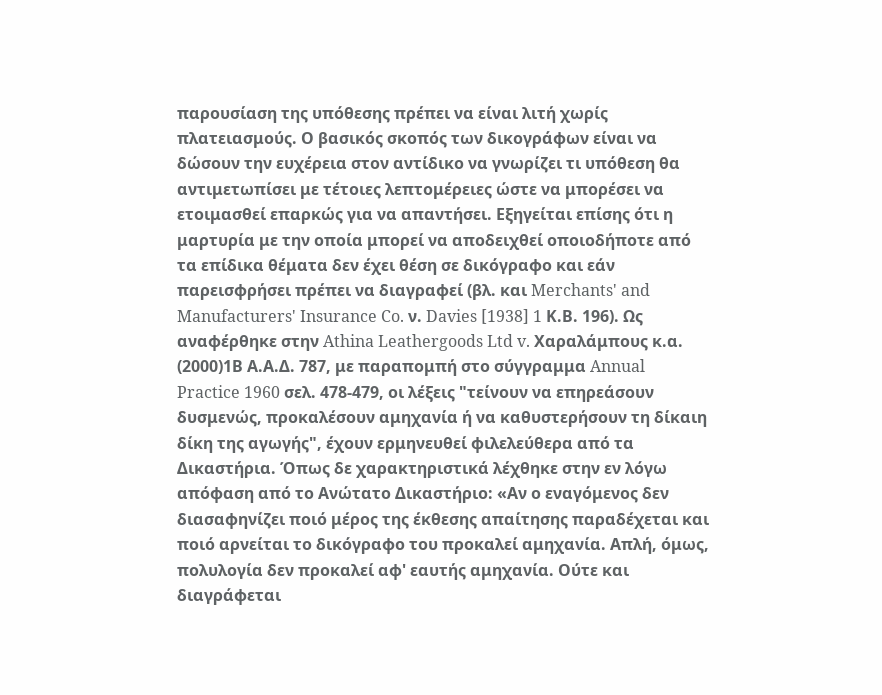παρουσίαση της υπόθεσης πρέπει να είναι λιτή χωρίς πλατειασμούς. Ο βασικός σκοπός των δικογράφων είναι να δώσουν την ευχέρεια στον αντίδικο να γνωρίζει τι υπόθεση θα αντιμετωπίσει με τέτοιες λεπτομέρειες ώστε να μπορέσει να ετοιμασθεί επαρκώς για να απαντήσει. Εξηγείται επίσης ότι η μαρτυρία με την οποία μπορεί να αποδειχθεί οποιοδήποτε από τα επίδικα θέματα δεν έχει θέση σε δικόγραφο και εάν παρεισφρήσει πρέπει να διαγραφεί (βλ. και Merchants' and Manufacturers' Insurance Co. ν. Davies [1938] 1 Κ.Β. 196). Ως αναφέρθηκε στην Athina Leathergoods Ltd v. Χαραλάμπους κ.α.
(2000)1Β Α.Α.Δ. 787, με παραπομπή στο σύγγραμμα Annual Practice 1960 σελ. 478-479, οι λέξεις "τείνουν να επηρεάσουν δυσμενώς, προκαλέσουν αμηχανία ή να καθυστερήσουν τη δίκαιη δίκη της αγωγής", έχουν ερμηνευθεί φιλελεύθερα από τα Δικαστήρια. Όπως δε χαρακτηριστικά λέχθηκε στην εν λόγω απόφαση από το Ανώτατο Δικαστήριο: «Αν ο εναγόμενος δεν διασαφηνίζει ποιό μέρος της έκθεσης απαίτησης παραδέχεται και ποιό αρνείται το δικόγραφο του προκαλεί αμηχανία. Απλή, όμως, πολυλογία δεν προκαλεί αφ' εαυτής αμηχανία. Ούτε και διαγράφεται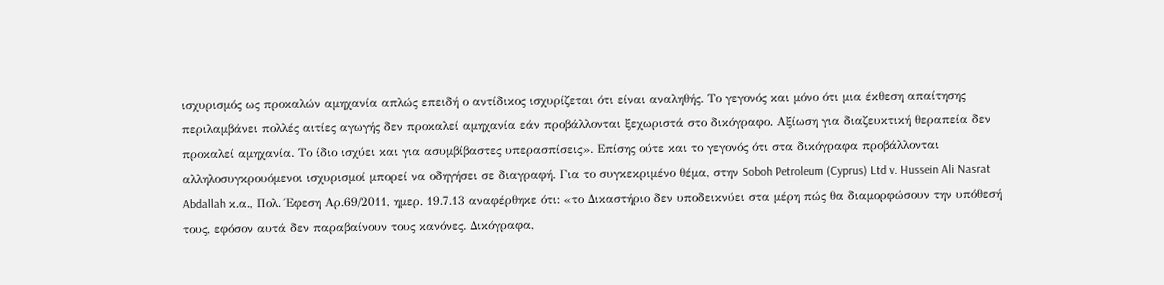ισχυρισμός ως προκαλών αμηχανία απλώς επειδή ο αντίδικος ισχυρίζεται ότι είναι αναληθής. Το γεγονός και μόνο ότι μια έκθεση απαίτησης περιλαμβάνει πολλές αιτίες αγωγής δεν προκαλεί αμηχανία εάν προβάλλονται ξεχωριστά στο δικόγραφο. Αξίωση για διαζευκτική θεραπεία δεν προκαλεί αμηχανία. Το ίδιο ισχύει και για ασυμβίβαστες υπερασπίσεις». Επίσης ούτε και το γεγονός ότι στα δικόγραφα προβάλλονται αλληλοσυγκρουόμενοι ισχυρισμοί μπορεί να οδηγήσει σε διαγραφή. Για το συγκεκριμένο θέμα, στην Soboh Petroleum (Cyprus) Ltd v. Hussein Ali Nasrat Abdallah κ.α., Πολ. Έφεση Αρ.69/2011, ημερ. 19.7.13 αναφέρθηκε ότι: «το Δικαστήριο δεν υποδεικνύει στα μέρη πώς θα διαμορφώσουν την υπόθεσή τους, εφόσον αυτά δεν παραβαίνουν τους κανόνες. Δικόγραφα,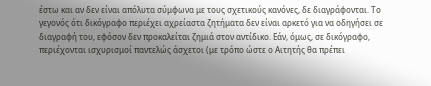έστω και αν δεν είναι απόλυτα σύμφωνα με τους σχετικούς κανόνες, δε διαγράφονται. Το γεγονός ότι δικόγραφο περιέχει αχρείαστα ζητήματα δεν είναι αρκετό για να οδηγήσει σε διαγραφή του, εφόσον δεν προκαλείται ζημιά στον αντίδικο. Εάν, όμως, σε δικόγραφο, περιέχονται ισχυρισμοί παντελώς άσχετοι (με τρόπο ώστε ο Αιτητής θα πρέπει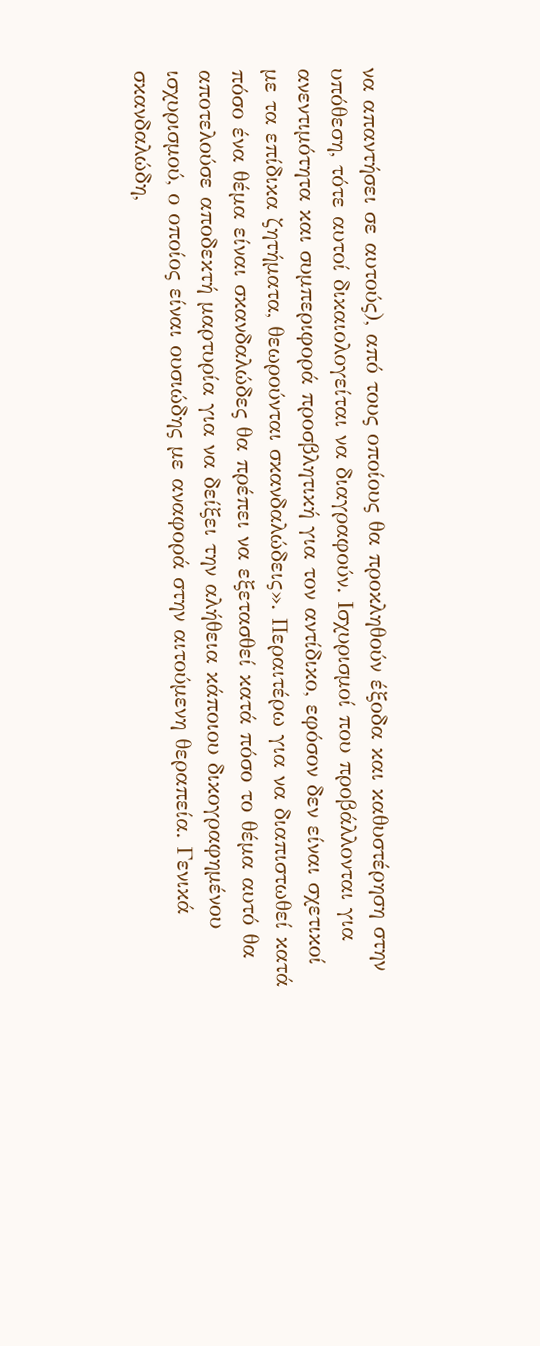να απαντήσει σε αυτούς), από τους οποίους θα προκληθούν έξοδα και καθυστέρηση στην υπόθεση, τότε αυτοί δικαιολογείται να διαγραφούν. Ισχυρισμοί που προβάλλονται για ανεντιμότητα και συμπεριφορά προσβλητική για τον αντίδικο, εφόσον δεν είναι σχετικοί με τα επίδικα ζητήματα, θεωρούνται σκανδαλώδεις». Περαιτέρω για να διαπιστωθεί κατά πόσο ένα θέμα είναι σκανδαλώδες θα πρέπει να εξετασθεί κατά πόσο το θέμα αυτό θα αποτελούσε αποδεκτή μαρτυρία για να δείξει την αλήθεια κάποιου δικογραφημένου ισχυρισμού, ο οποίος είναι ουσιώδης με αναφορά στην αιτούμενη θεραπεία. Γενικά σκανδαλώδη,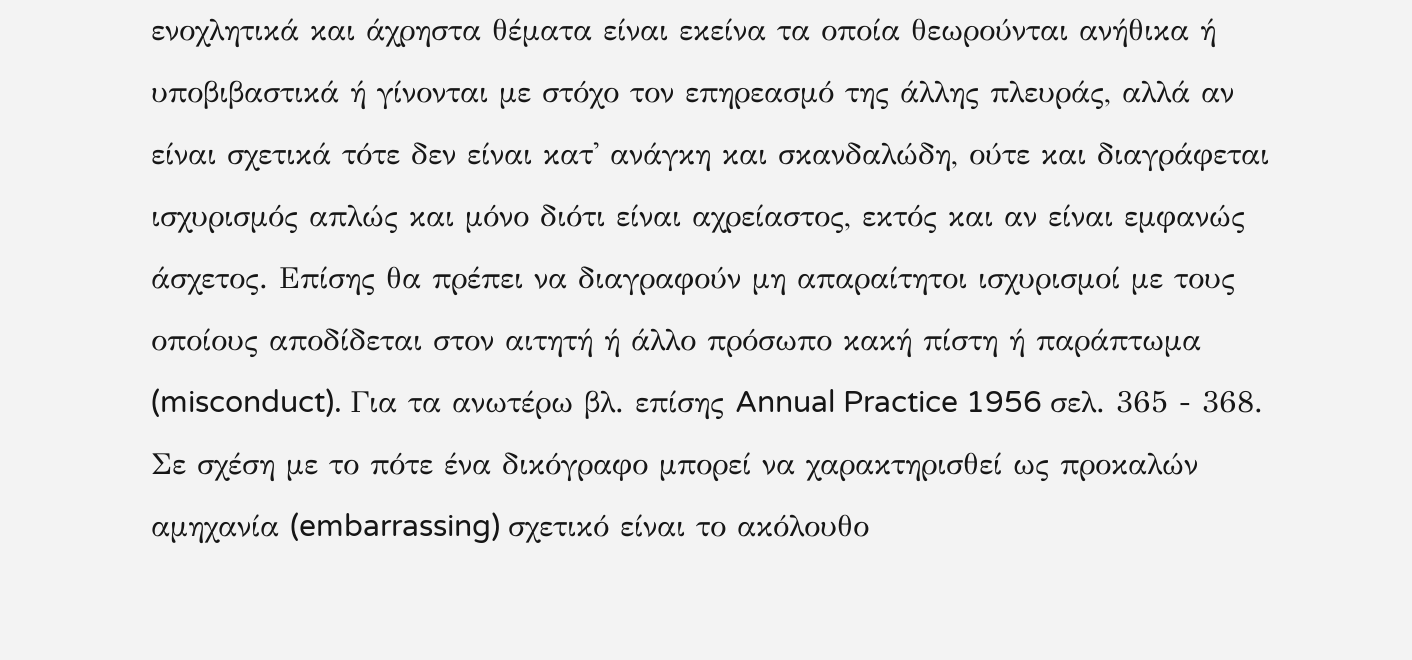ενοχλητικά και άχρηστα θέματα είναι εκείνα τα οποία θεωρούνται ανήθικα ή υποβιβαστικά ή γίνονται με στόχο τον επηρεασμό της άλλης πλευράς, αλλά αν είναι σχετικά τότε δεν είναι κατ' ανάγκη και σκανδαλώδη, ούτε και διαγράφεται ισχυρισμός απλώς και μόνο διότι είναι αχρείαστος, εκτός και αν είναι εμφανώς άσχετος. Επίσης θα πρέπει να διαγραφούν μη απαραίτητοι ισχυρισμοί με τους οποίους αποδίδεται στον αιτητή ή άλλο πρόσωπο κακή πίστη ή παράπτωμα (misconduct). Για τα ανωτέρω βλ. επίσης Annual Practice 1956 σελ. 365 - 368. Σε σχέση με το πότε ένα δικόγραφο μπορεί να χαρακτηρισθεί ως προκαλών αμηχανία (embarrassing) σχετικό είναι το ακόλουθο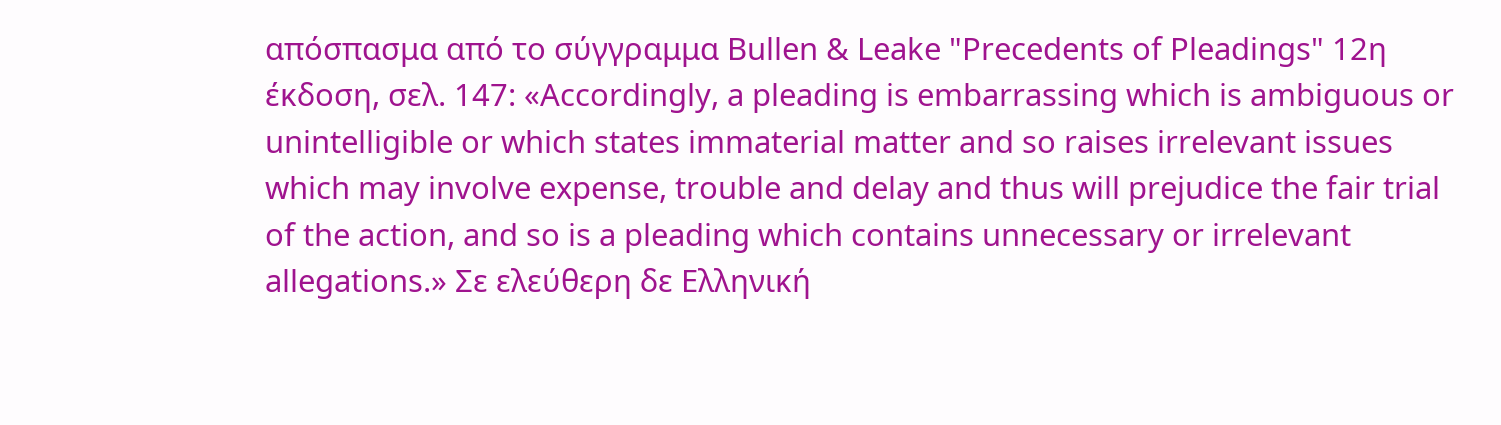απόσπασμα από το σύγγραμμα Bullen & Leake "Precedents of Pleadings" 12η έκδοση, σελ. 147: «Accordingly, a pleading is embarrassing which is ambiguous or unintelligible or which states immaterial matter and so raises irrelevant issues which may involve expense, trouble and delay and thus will prejudice the fair trial of the action, and so is a pleading which contains unnecessary or irrelevant allegations.» Σε ελεύθερη δε Ελληνική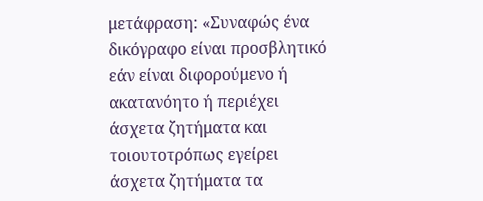μετάφραση: «Συναφώς ένα δικόγραφο είναι προσβλητικό εάν είναι διφορούμενο ή ακατανόητο ή περιέχει άσχετα ζητήματα και τοιουτοτρόπως εγείρει άσχετα ζητήματα τα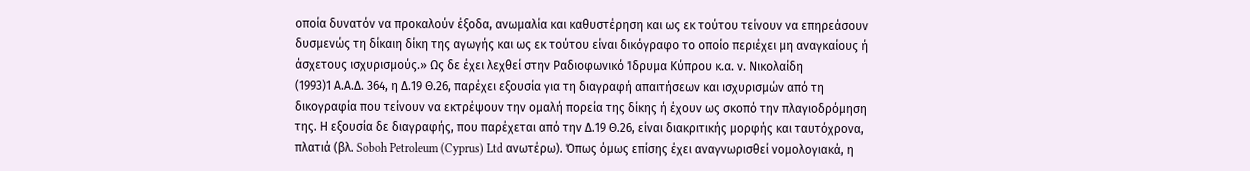οποία δυνατόν να προκαλούν έξοδα, ανωμαλία και καθυστέρηση και ως εκ τούτου τείνουν να επηρεάσουν δυσμενώς τη δίκαιη δίκη της αγωγής και ως εκ τούτου είναι δικόγραφο το οποίο περιέχει μη αναγκαίους ή άσχετους ισχυρισμούς.» Ως δε έχει λεχθεί στην Ραδιοφωνικό Ίδρυμα Κύπρου κ.α. ν. Νικολαίδη
(1993)1 Α.Α.Δ. 364, η Δ.19 Θ.26, παρέχει εξουσία για τη διαγραφή απαιτήσεων και ισχυρισμών από τη δικογραφία που τείνουν να εκτρέψουν την ομαλή πορεία της δίκης ή έχουν ως σκοπό την πλαγιοδρόμηση της. Η εξουσία δε διαγραφής, που παρέχεται από την Δ.19 Θ.26, είναι διακριτικής μορφής και ταυτόχρονα, πλατιά (βλ. Soboh Petroleum (Cyprus) Ltd ανωτέρω). Όπως όμως επίσης έχει αναγνωρισθεί νομολογιακά, η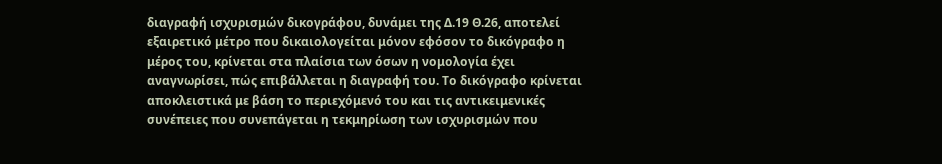διαγραφή ισχυρισμών δικογράφου, δυνάμει της Δ.19 Θ.26, αποτελεί εξαιρετικό μέτρο που δικαιολογείται μόνον εφόσον το δικόγραφο η μέρος του, κρίνεται στα πλαίσια των όσων η νομολογία έχει αναγνωρίσει, πώς επιβάλλεται η διαγραφή του. Το δικόγραφο κρίνεται αποκλειστικά με βάση το περιεχόμενό του και τις αντικειμενικές συνέπειες που συνεπάγεται η τεκμηρίωση των ισχυρισμών που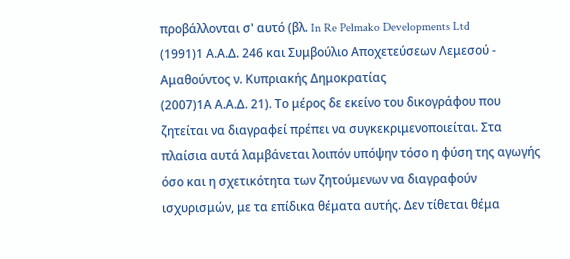προβάλλονται σ' αυτό (βλ. In Re Pelmako Developments Ltd
(1991)1 Α.Α.Δ. 246 και Συμβούλιο Αποχετεύσεων Λεμεσού - Αμαθούντος ν. Κυπριακής Δημοκρατίας
(2007)1Α Α.Α.Δ. 21). Το μέρος δε εκείνο του δικογράφου που ζητείται να διαγραφεί πρέπει να συγκεκριμενοποιείται. Στα πλαίσια αυτά λαμβάνεται λοιπόν υπόψην τόσο η φύση της αγωγής όσο και η σχετικότητα των ζητούμενων να διαγραφούν ισχυρισμών, με τα επίδικα θέματα αυτής. Δεν τίθεται θέμα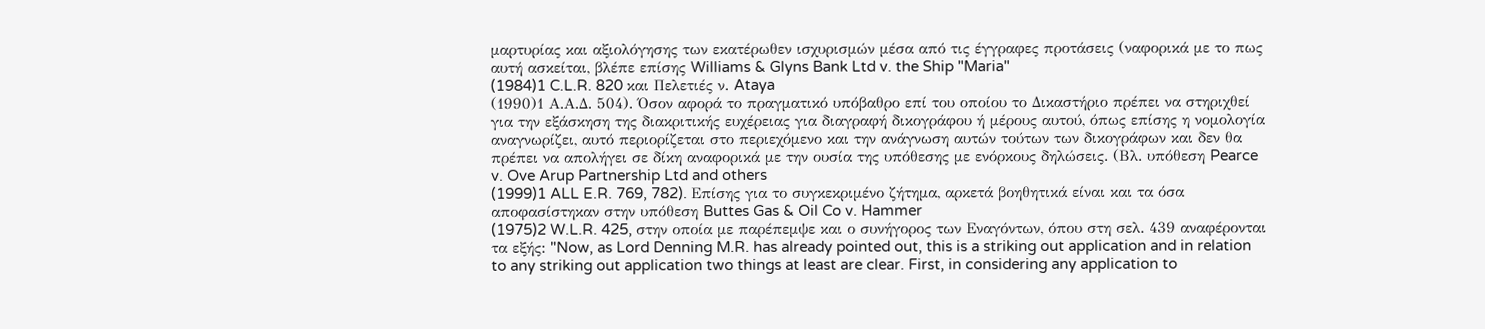μαρτυρίας και αξιολόγησης των εκατέρωθεν ισχυρισμών μέσα από τις έγγραφες προτάσεις (ναφορικά με το πως αυτή ασκείται, βλέπε επίσης Williams & Glyns Bank Ltd v. the Ship "Maria"
(1984)1 C.L.R. 820 και Πελετιές ν. Ataya
(1990)1 Α.Α.Δ. 504). Όσον αφορά το πραγματικό υπόβαθρο επί του οποίου το Δικαστήριο πρέπει να στηριχθεί για την εξάσκηση της διακριτικής ευχέρειας για διαγραφή δικογράφου ή μέρους αυτού, όπως επίσης η νομολογία αναγνωρίζει, αυτό περιορίζεται στο περιεχόμενο και την ανάγνωση αυτών τούτων των δικογράφων και δεν θα πρέπει να απολήγει σε δίκη αναφορικά με την ουσία της υπόθεσης με ενόρκους δηλώσεις. (Βλ. υπόθεση Pearce v. Ove Arup Partnership Ltd and others
(1999)1 ALL E.R. 769, 782). Επίσης για το συγκεκριμένο ζήτημα, αρκετά βοηθητικά είναι και τα όσα αποφασίστηκαν στην υπόθεση Buttes Gas & Oil Co v. Hammer
(1975)2 W.L.R. 425, στην οποία με παρέπεμψε και ο συνήγορος των Εναγόντων, όπου στη σελ. 439 αναφέρονται τα εξής: "Now, as Lord Denning M.R. has already pointed out, this is a striking out application and in relation to any striking out application two things at least are clear. First, in considering any application to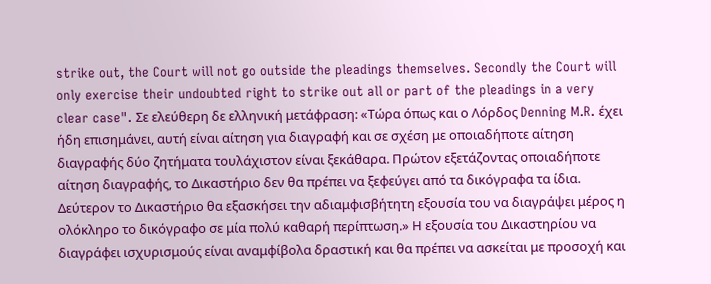strike out, the Court will not go outside the pleadings themselves. Secondly the Court will only exercise their undoubted right to strike out all or part of the pleadings in a very clear case". Σε ελεύθερη δε ελληνική μετάφραση: «Τώρα όπως και ο Λόρδος Denning M.R. έχει ήδη επισημάνει, αυτή είναι αίτηση για διαγραφή και σε σχέση με οποιαδήποτε αίτηση διαγραφής δύο ζητήματα τουλάχιστον είναι ξεκάθαρα. Πρώτον εξετάζοντας οποιαδήποτε αίτηση διαγραφής, το Δικαστήριο δεν θα πρέπει να ξεφεύγει από τα δικόγραφα τα ίδια. Δεύτερον το Δικαστήριο θα εξασκήσει την αδιαμφισβήτητη εξουσία του να διαγράψει μέρος η ολόκληρο το δικόγραφο σε μία πολύ καθαρή περίπτωση.» Η εξουσία του Δικαστηρίου να διαγράφει ισχυρισμούς είναι αναμφίβολα δραστική και θα πρέπει να ασκείται με προσοχή και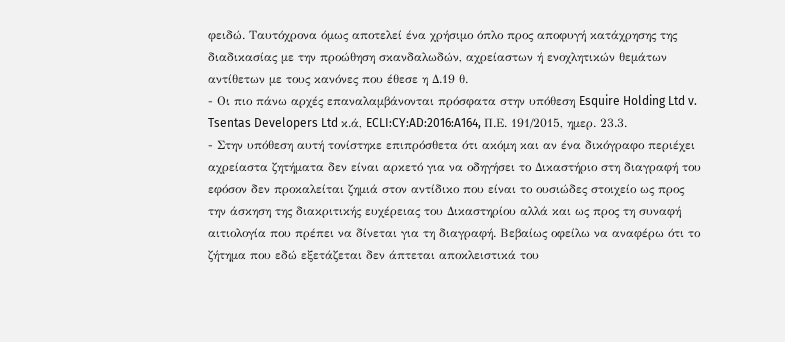φειδώ. Ταυτόχρονα όμως αποτελεί ένα χρήσιμο όπλο προς αποφυγή κατάχρησης της διαδικασίας με την προώθηση σκανδαλωδών, αχρείαστων ή ενοχλητικών θεμάτων αντίθετων με τους κανόνες που έθεσε η Δ.19 θ.
- Οι πιο πάνω αρχές επαναλαμβάνονται πρόσφατα στην υπόθεση Esquire Holding Ltd v. Tsentas Developers Ltd κ.ά, ECLI:CY:AD:2016:A164, Π.Ε. 191/2015, ημερ. 23.3.
- Στην υπόθεση αυτή τονίστηκε επιπρόσθετα ότι ακόμη και αν ένα δικόγραφο περιέχει αχρείαστα ζητήματα δεν είναι αρκετό για να οδηγήσει το Δικαστήριο στη διαγραφή του εφόσον δεν προκαλείται ζημιά στον αντίδικο που είναι το ουσιώδες στοιχείο ως προς την άσκηση της διακριτικής ευχέρειας του Δικαστηρίου αλλά και ως προς τη συναφή αιτιολογία που πρέπει να δίνεται για τη διαγραφή. Βεβαίως οφείλω να αναφέρω ότι το ζήτημα που εδώ εξετάζεται δεν άπτεται αποκλειστικά του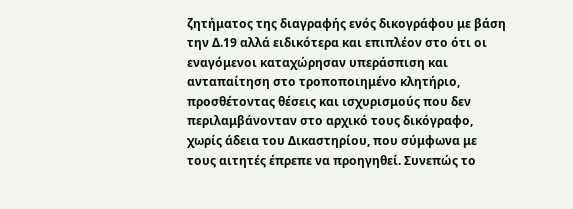ζητήματος της διαγραφής ενός δικογράφου με βάση την Δ.19 αλλά ειδικότερα και επιπλέον στο ότι οι εναγόμενοι καταχώρησαν υπεράσπιση και ανταπαίτηση στο τροποποιημένο κλητήριο, προσθέτοντας θέσεις και ισχυρισμούς που δεν περιλαμβάνονταν στο αρχικό τους δικόγραφο, χωρίς άδεια του Δικαστηρίου, που σύμφωνα με τους αιτητές έπρεπε να προηγηθεί. Συνεπώς το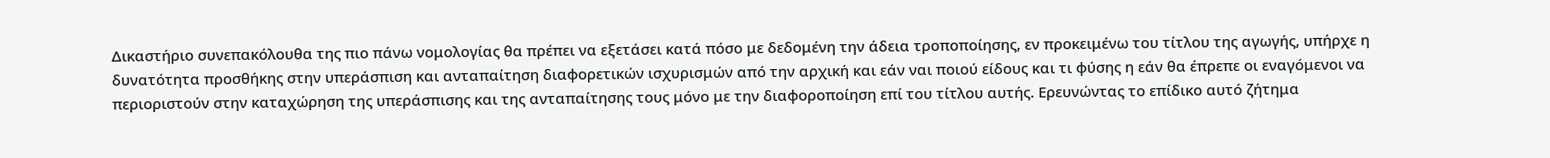Δικαστήριο συνεπακόλουθα της πιο πάνω νομολογίας θα πρέπει να εξετάσει κατά πόσο με δεδομένη την άδεια τροποποίησης, εν προκειμένω του τίτλου της αγωγής, υπήρχε η δυνατότητα προσθήκης στην υπεράσπιση και ανταπαίτηση διαφορετικών ισχυρισμών από την αρχική και εάν ναι ποιού είδους και τι φύσης η εάν θα έπρεπε οι εναγόμενοι να περιοριστούν στην καταχώρηση της υπεράσπισης και της ανταπαίτησης τους μόνο με την διαφοροποίηση επί του τίτλου αυτής. Ερευνώντας το επίδικο αυτό ζήτημα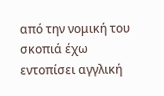από την νομική του σκοπιά έχω εντοπίσει αγγλική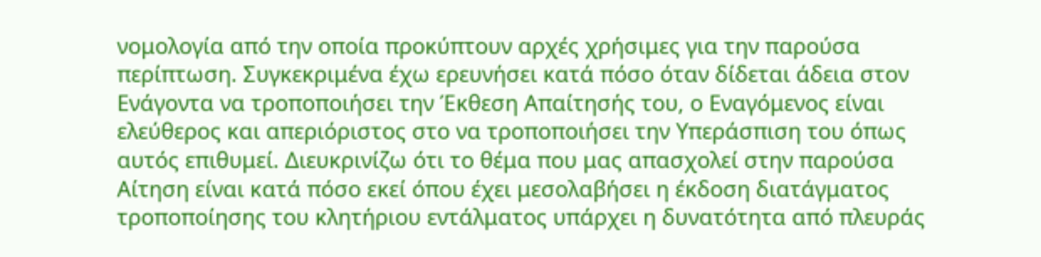νομολογία από την οποία προκύπτουν αρχές χρήσιμες για την παρούσα περίπτωση. Συγκεκριμένα έχω ερευνήσει κατά πόσο όταν δίδεται άδεια στον Ενάγοντα να τροποποιήσει την Έκθεση Απαίτησής του, ο Εναγόμενος είναι ελεύθερος και απεριόριστος στο να τροποποιήσει την Υπεράσπιση του όπως αυτός επιθυμεί. Διευκρινίζω ότι το θέμα που μας απασχολεί στην παρούσα Αίτηση είναι κατά πόσο εκεί όπου έχει μεσολαβήσει η έκδοση διατάγματος τροποποίησης του κλητήριου εντάλματος υπάρχει η δυνατότητα από πλευράς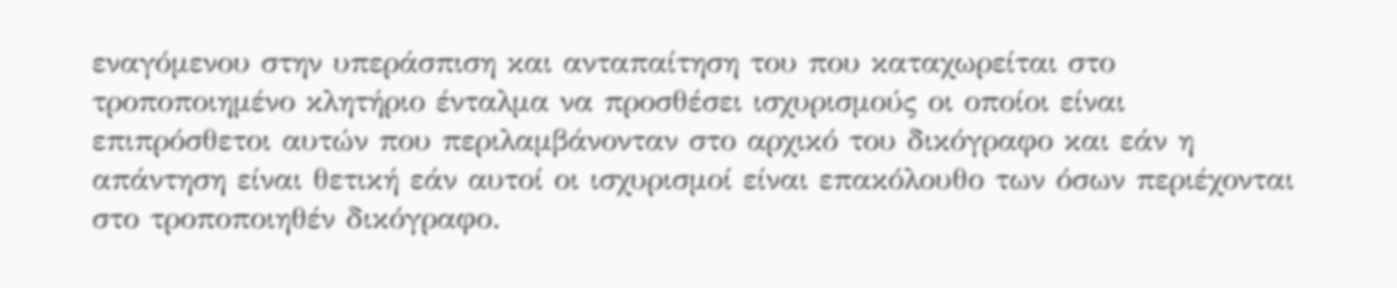εναγόμενου στην υπεράσπιση και ανταπαίτηση του που καταχωρείται στο τροποποιημένο κλητήριο ένταλμα να προσθέσει ισχυρισμούς οι οποίοι είναι επιπρόσθετοι αυτών που περιλαμβάνονταν στο αρχικό του δικόγραφο και εάν η απάντηση είναι θετική εάν αυτοί οι ισχυρισμοί είναι επακόλουθο των όσων περιέχονται στο τροποποιηθέν δικόγραφο.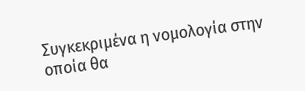Συγκεκριμένα η νομολογία στην οποία θα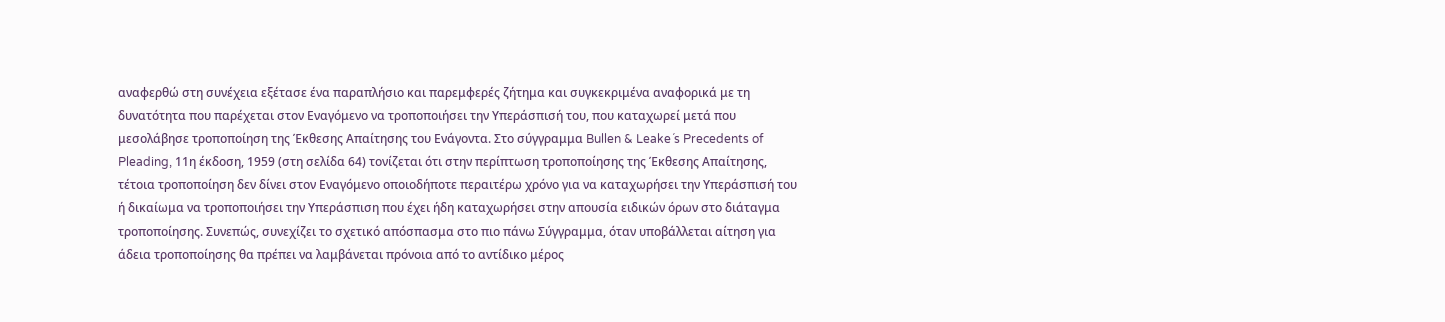αναφερθώ στη συνέχεια εξέτασε ένα παραπλήσιο και παρεμφερές ζήτημα και συγκεκριμένα αναφορικά με τη δυνατότητα που παρέχεται στον Εναγόμενο να τροποποιήσει την Υπεράσπισή του, που καταχωρεί μετά που μεσολάβησε τροποποίηση της Έκθεσης Απαίτησης του Ενάγοντα. Στο σύγγραμμα Bullen & Leake´s Precedents of Pleading, 11η έκδοση, 1959 (στη σελίδα 64) τονίζεται ότι στην περίπτωση τροποποίησης της Έκθεσης Απαίτησης, τέτοια τροποποίηση δεν δίνει στον Εναγόμενο οποιοδήποτε περαιτέρω χρόνο για να καταχωρήσει την Υπεράσπισή του ή δικαίωμα να τροποποιήσει την Υπεράσπιση που έχει ήδη καταχωρήσει στην απουσία ειδικών όρων στο διάταγμα τροποποίησης. Συνεπώς, συνεχίζει το σχετικό απόσπασμα στο πιο πάνω Σύγγραμμα, όταν υποβάλλεται αίτηση για άδεια τροποποίησης θα πρέπει να λαμβάνεται πρόνοια από το αντίδικο μέρος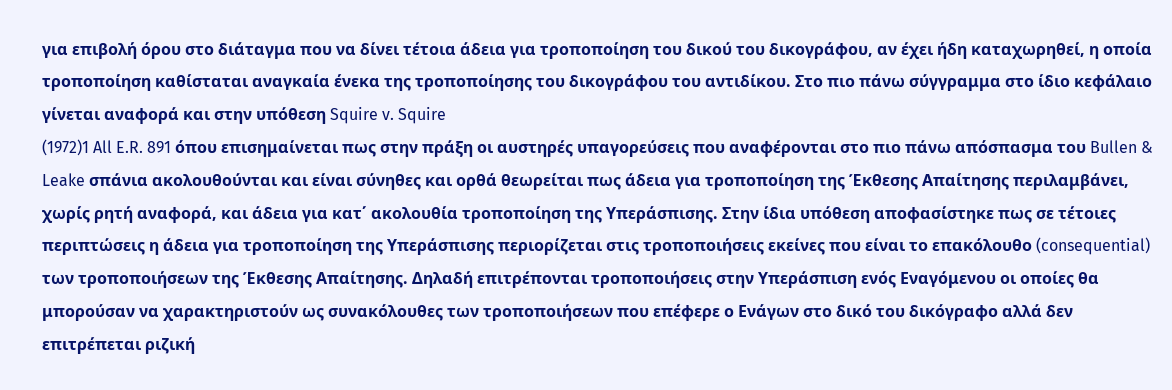για επιβολή όρου στο διάταγμα που να δίνει τέτοια άδεια για τροποποίηση του δικού του δικογράφου, αν έχει ήδη καταχωρηθεί, η οποία τροποποίηση καθίσταται αναγκαία ένεκα της τροποποίησης του δικογράφου του αντιδίκου. Στο πιο πάνω σύγγραμμα στο ίδιο κεφάλαιο γίνεται αναφορά και στην υπόθεση Squire v. Squire
(1972)1 All E.R. 891 όπου επισημαίνεται πως στην πράξη οι αυστηρές υπαγορεύσεις που αναφέρονται στο πιο πάνω απόσπασμα του Bullen & Leake σπάνια ακολουθούνται και είναι σύνηθες και ορθά θεωρείται πως άδεια για τροποποίηση της Έκθεσης Απαίτησης περιλαμβάνει, χωρίς ρητή αναφορά, και άδεια για κατ΄ ακολουθία τροποποίηση της Υπεράσπισης. Στην ίδια υπόθεση αποφασίστηκε πως σε τέτοιες περιπτώσεις η άδεια για τροποποίηση της Υπεράσπισης περιορίζεται στις τροποποιήσεις εκείνες που είναι το επακόλουθο (consequential) των τροποποιήσεων της Έκθεσης Απαίτησης. Δηλαδή επιτρέπονται τροποποιήσεις στην Υπεράσπιση ενός Εναγόμενου οι οποίες θα μπορούσαν να χαρακτηριστούν ως συνακόλουθες των τροποποιήσεων που επέφερε ο Ενάγων στο δικό του δικόγραφο αλλά δεν επιτρέπεται ριζική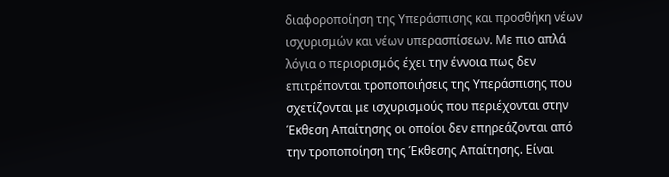διαφοροποίηση της Υπεράσπισης και προσθήκη νέων ισχυρισμών και νέων υπερασπίσεων. Με πιο απλά λόγια ο περιορισμός έχει την έννοια πως δεν επιτρέπονται τροποποιήσεις της Υπεράσπισης που σχετίζονται με ισχυρισμούς που περιέχονται στην Έκθεση Απαίτησης οι οποίοι δεν επηρεάζονται από την τροποποίηση της Έκθεσης Απαίτησης. Είναι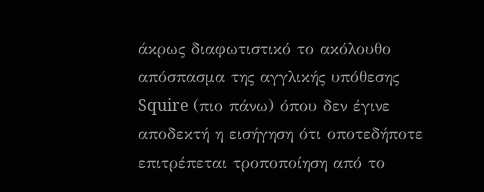άκρως διαφωτιστικό το ακόλουθο απόσπασμα της αγγλικής υπόθεσης Squire (πιο πάνω) όπου δεν έγινε αποδεκτή η εισήγηση ότι οποτεδήποτε επιτρέπεται τροποποίηση από το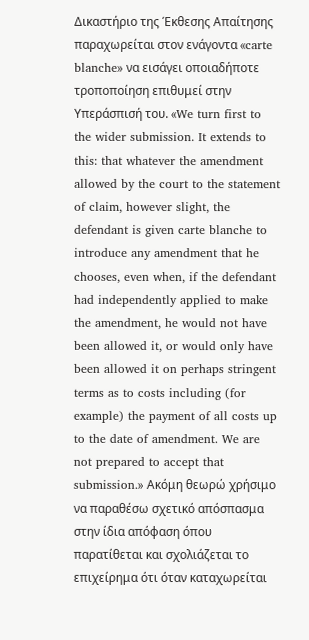Δικαστήριο της Έκθεσης Απαίτησης παραχωρείται στον ενάγοντα «carte blanche» να εισάγει οποιαδήποτε τροποποίηση επιθυμεί στην Υπεράσπισή του. «We turn first to the wider submission. It extends to this: that whatever the amendment allowed by the court to the statement of claim, however slight, the defendant is given carte blanche to introduce any amendment that he chooses, even when, if the defendant had independently applied to make the amendment, he would not have been allowed it, or would only have been allowed it on perhaps stringent terms as to costs including (for example) the payment of all costs up to the date of amendment. We are not prepared to accept that submission.» Ακόμη θεωρώ χρήσιμο να παραθέσω σχετικό απόσπασμα στην ίδια απόφαση όπου παρατίθεται και σχολιάζεται το επιχείρημα ότι όταν καταχωρείται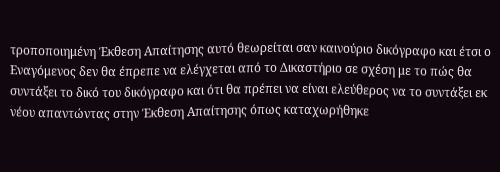τροποποιημένη Έκθεση Απαίτησης αυτό θεωρείται σαν καινούριο δικόγραφο και έτσι ο Εναγόμενος δεν θα έπρεπε να ελέγχεται από το Δικαστήριο σε σχέση με το πώς θα συντάξει το δικό του δικόγραφο και ότι θα πρέπει να είναι ελεύθερος να το συντάξει εκ νέου απαντώντας στην Έκθεση Απαίτησης όπως καταχωρήθηκε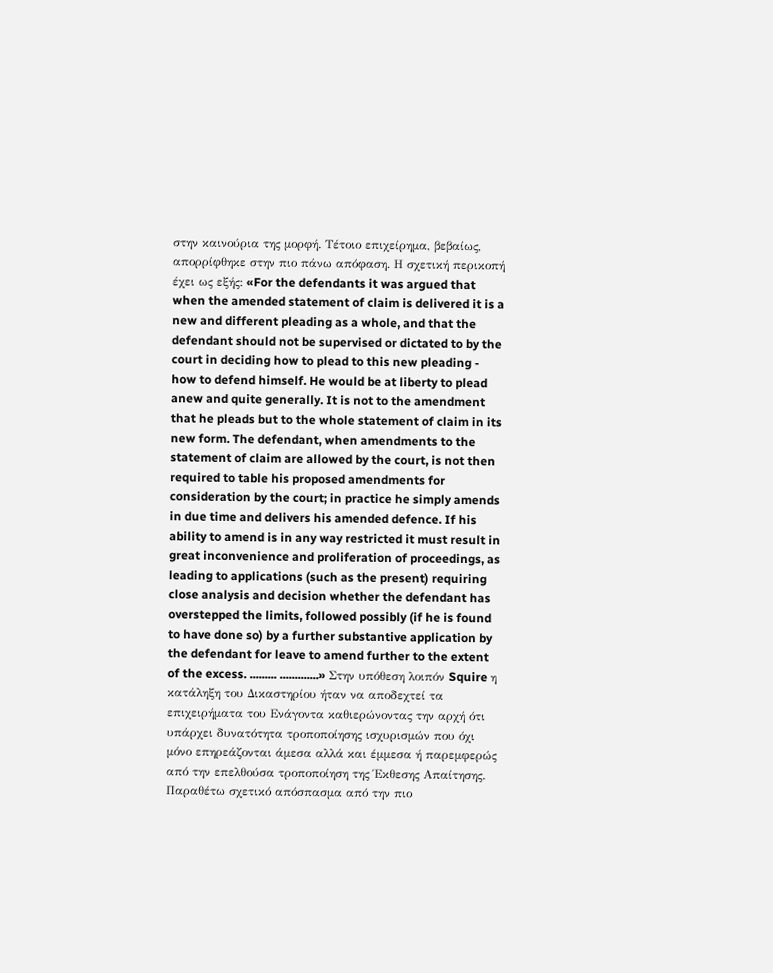στην καινούρια της μορφή. Τέτοιο επιχείρημα, βεβαίως, απορρίφθηκε στην πιο πάνω απόφαση. Η σχετική περικοπή έχει ως εξής: «For the defendants it was argued that when the amended statement of claim is delivered it is a new and different pleading as a whole, and that the defendant should not be supervised or dictated to by the court in deciding how to plead to this new pleading - how to defend himself. He would be at liberty to plead anew and quite generally. It is not to the amendment that he pleads but to the whole statement of claim in its new form. The defendant, when amendments to the statement of claim are allowed by the court, is not then required to table his proposed amendments for consideration by the court; in practice he simply amends in due time and delivers his amended defence. If his ability to amend is in any way restricted it must result in great inconvenience and proliferation of proceedings, as leading to applications (such as the present) requiring close analysis and decision whether the defendant has overstepped the limits, followed possibly (if he is found to have done so) by a further substantive application by the defendant for leave to amend further to the extent of the excess. ......... .............» Στην υπόθεση λοιπόν Squire η κατάληξη του Δικαστηρίου ήταν να αποδεχτεί τα επιχειρήματα του Ενάγοντα καθιερώνοντας την αρχή ότι υπάρχει δυνατότητα τροποποίησης ισχυρισμών που όχι μόνο επηρεάζονται άμεσα αλλά και έμμεσα ή παρεμφερώς από την επελθούσα τροποποίηση της Έκθεσης Απαίτησης. Παραθέτω σχετικό απόσπασμα από την πιο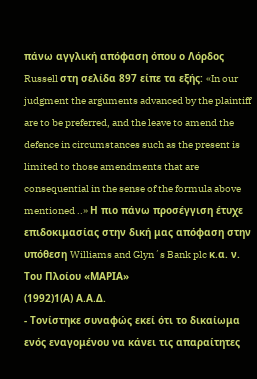πάνω αγγλική απόφαση όπου ο Λόρδος Russell στη σελίδα 897 είπε τα εξής: «In our judgment the arguments advanced by the plaintiff are to be preferred, and the leave to amend the defence in circumstances such as the present is limited to those amendments that are consequential in the sense of the formula above mentioned ..» Η πιο πάνω προσέγγιση έτυχε επιδοκιμασίας στην δική μας απόφαση στην υπόθεση Williams and Glyn´s Bank plc κ.α. ν. Του Πλοίου «ΜΑΡΙΑ»
(1992)1(Α) Α.Α.Δ.
- Τονίστηκε συναφώς εκεί ότι το δικαίωμα ενός εναγομένου να κάνει τις απαραίτητες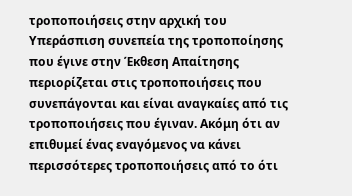τροποποιήσεις στην αρχική του Υπεράσπιση συνεπεία της τροποποίησης που έγινε στην Έκθεση Απαίτησης περιορίζεται στις τροποποιήσεις που συνεπάγονται και είναι αναγκαίες από τις τροποποιήσεις που έγιναν. Ακόμη ότι αν επιθυμεί ένας εναγόμενος να κάνει περισσότερες τροποποιήσεις από το ότι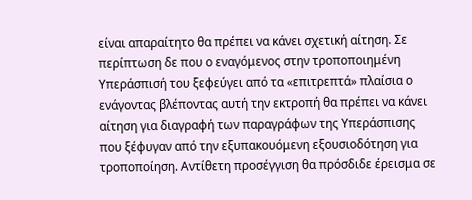είναι απαραίτητο θα πρέπει να κάνει σχετική αίτηση. Σε περίπτωση δε που ο εναγόμενος στην τροποποιημένη Υπεράσπισή του ξεφεύγει από τα «επιτρεπτά» πλαίσια ο ενάγοντας βλέποντας αυτή την εκτροπή θα πρέπει να κάνει αίτηση για διαγραφή των παραγράφων της Υπεράσπισης που ξέφυγαν από την εξυπακουόμενη εξουσιοδότηση για τροποποίηση. Αντίθετη προσέγγιση θα πρόσδιδε έρεισμα σε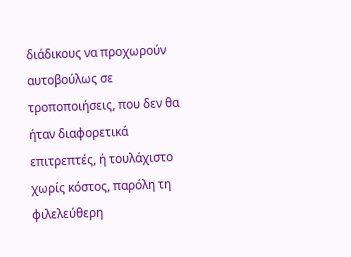διάδικους να προχωρούν αυτοβούλως σε τροποποιήσεις, που δεν θα ήταν διαφορετικά επιτρεπτές, ή τουλάχιστο χωρίς κόστος, παρόλη τη φιλελεύθερη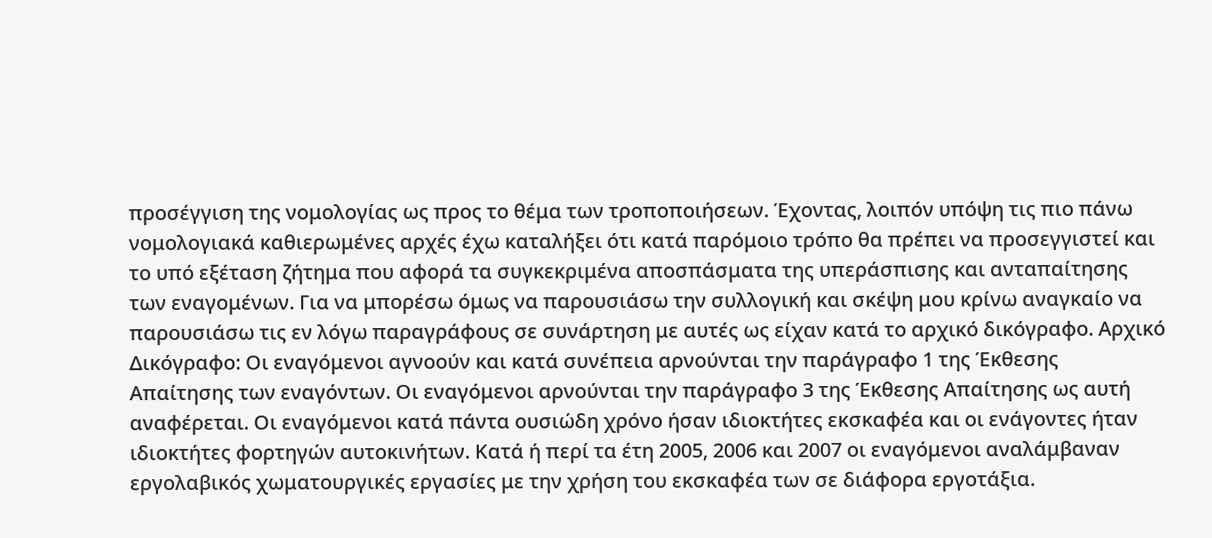προσέγγιση της νομολογίας ως προς το θέμα των τροποποιήσεων. Έχοντας, λοιπόν υπόψη τις πιο πάνω νομολογιακά καθιερωμένες αρχές έχω καταλήξει ότι κατά παρόμοιο τρόπο θα πρέπει να προσεγγιστεί και το υπό εξέταση ζήτημα που αφορά τα συγκεκριμένα αποσπάσματα της υπεράσπισης και ανταπαίτησης των εναγομένων. Για να μπορέσω όμως να παρουσιάσω την συλλογική και σκέψη μου κρίνω αναγκαίο να παρουσιάσω τις εν λόγω παραγράφους σε συνάρτηση με αυτές ως είχαν κατά το αρχικό δικόγραφο. Αρχικό Δικόγραφο: Οι εναγόμενοι αγνοούν και κατά συνέπεια αρνούνται την παράγραφο 1 της Έκθεσης Απαίτησης των εναγόντων. Οι εναγόμενοι αρνούνται την παράγραφο 3 της Έκθεσης Απαίτησης ως αυτή αναφέρεται. Οι εναγόμενοι κατά πάντα ουσιώδη χρόνο ήσαν ιδιοκτήτες εκσκαφέα και οι ενάγοντες ήταν ιδιοκτήτες φορτηγών αυτοκινήτων. Κατά ή περί τα έτη 2005, 2006 και 2007 οι εναγόμενοι αναλάμβαναν εργολαβικός χωματουργικές εργασίες με την χρήση του εκσκαφέα των σε διάφορα εργοτάξια.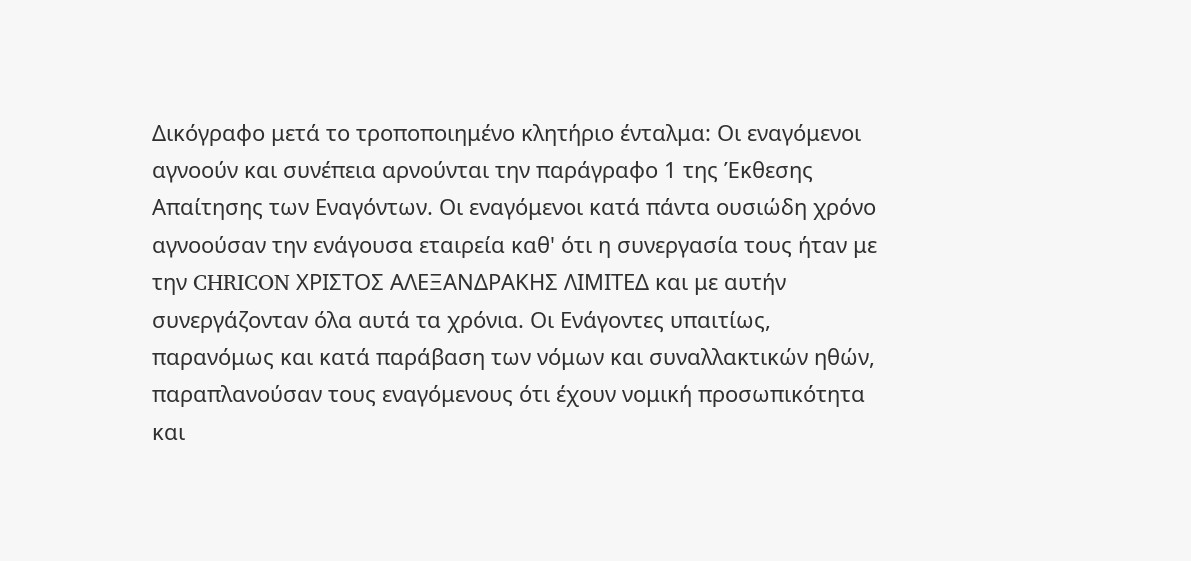Δικόγραφο μετά το τροποποιημένο κλητήριο ένταλμα: Οι εναγόμενοι αγνοούν και συνέπεια αρνούνται την παράγραφο 1 της Έκθεσης Απαίτησης των Εναγόντων. Οι εναγόμενοι κατά πάντα ουσιώδη χρόνο αγνοούσαν την ενάγουσα εταιρεία καθ' ότι η συνεργασία τους ήταν με την CHRICON ΧΡΙΣΤΟΣ ΑΛΕΞΑΝΔΡΑΚΗΣ ΛΙΜΙΤΕΔ και με αυτήν συνεργάζονταν όλα αυτά τα χρόνια. Οι Ενάγοντες υπαιτίως, παρανόμως και κατά παράβαση των νόμων και συναλλακτικών ηθών, παραπλανούσαν τους εναγόμενους ότι έχουν νομική προσωπικότητα και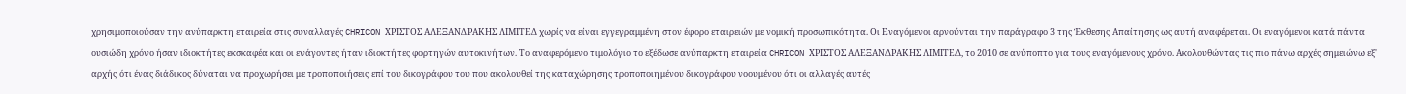χρησιμοποιούσαν την ανύπαρκτη εταιρεία στις συναλλαγές CHRICON ΧΡΙΣΤΟΣ ΑΛΕΞΑΝΔΡΑΚΗΣ ΛΙΜΙΤΕΔ χωρίς να είναι εγγεγραμμένη στον έφορο εταιρειών με νομική προσωπικότητα. Οι Εναγόμενοι αρνούνται την παράγραφο 3 της Έκθεσης Απαίτησης ως αυτή αναφέρεται. Οι εναγόμενοι κατά πάντα ουσιώδη χρόνο ήσαν ιδιοκτήτες εκσκαφέα και οι ενάγοντες ήταν ιδιοκτήτες φορτηγών αυτοκινήτων. Το αναφερόμενο τιμολόγιο το εξέδωσε ανύπαρκτη εταιρεία CHRICON ΧΡΙΣΤΟΣ ΑΛΕΞΑΝΔΡΑΚΗΣ ΛΙΜΙΤΕΔ, το 2010 σε ανύποπτο για τους εναγόμενους χρόνο. Ακολουθώντας τις πιο πάνω αρχές σημειώνω εξ' αρχής ότι ένας διάδικος δύναται να προχωρήσει με τροποποιήσεις επί του δικογράφου του που ακολουθεί της καταχώρησης τροποποιημένου δικογράφου νοουμένου ότι οι αλλαγές αυτές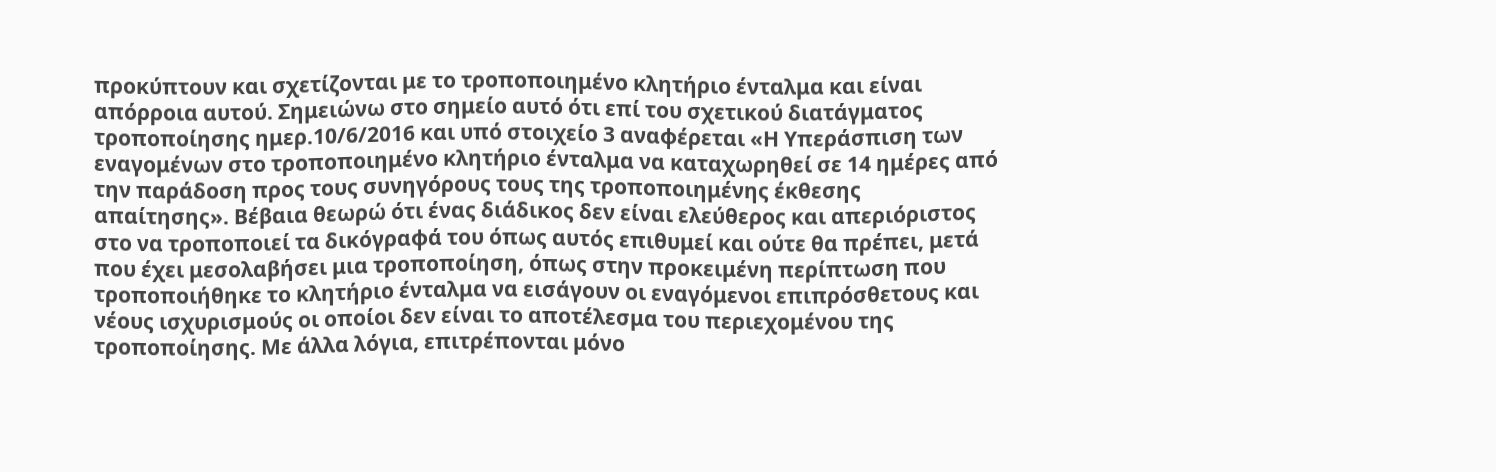προκύπτουν και σχετίζονται με το τροποποιημένο κλητήριο ένταλμα και είναι απόρροια αυτού. Σημειώνω στο σημείο αυτό ότι επί του σχετικού διατάγματος τροποποίησης ημερ.10/6/2016 και υπό στοιχείο 3 αναφέρεται «Η Υπεράσπιση των εναγομένων στο τροποποιημένο κλητήριο ένταλμα να καταχωρηθεί σε 14 ημέρες από την παράδοση προς τους συνηγόρους τους της τροποποιημένης έκθεσης απαίτησης». Βέβαια θεωρώ ότι ένας διάδικος δεν είναι ελεύθερος και απεριόριστος στο να τροποποιεί τα δικόγραφά του όπως αυτός επιθυμεί και ούτε θα πρέπει, μετά που έχει μεσολαβήσει μια τροποποίηση, όπως στην προκειμένη περίπτωση που τροποποιήθηκε το κλητήριο ένταλμα να εισάγουν οι εναγόμενοι επιπρόσθετους και νέους ισχυρισμούς οι οποίοι δεν είναι το αποτέλεσμα του περιεχομένου της τροποποίησης. Με άλλα λόγια, επιτρέπονται μόνο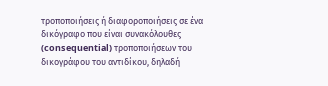τροποποιήσεις ή διαφοροποιήσεις σε ένα δικόγραφο που είναι συνακόλουθες (consequential) τροποποιήσεων του δικογράφου του αντιδίκου, δηλαδή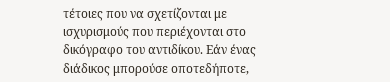τέτοιες που να σχετίζονται με ισχυρισμούς που περιέχονται στο δικόγραφο του αντιδίκου. Εάν ένας διάδικος μπορούσε οποτεδήποτε,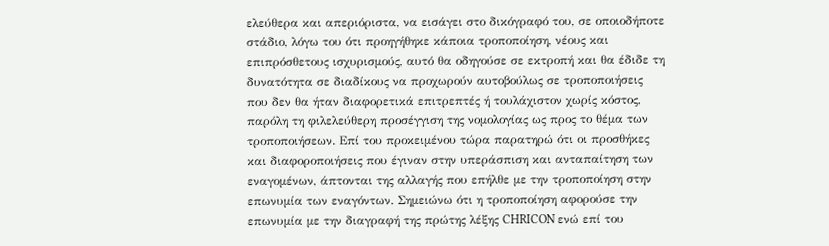ελεύθερα και απεριόριστα, να εισάγει στο δικόγραφό του, σε οποιοδήποτε στάδιο, λόγω του ότι προηγήθηκε κάποια τροποποίηση, νέους και επιπρόσθετους ισχυρισμούς, αυτό θα οδηγούσε σε εκτροπή και θα έδιδε τη δυνατότητα σε διαδίκους να προχωρούν αυτοβούλως σε τροποποιήσεις που δεν θα ήταν διαφορετικά επιτρεπτές ή τουλάχιστον χωρίς κόστος, παρόλη τη φιλελεύθερη προσέγγιση της νομολογίας ως προς το θέμα των τροποποιήσεων. Επί του προκειμένου τώρα παρατηρώ ότι οι προσθήκες και διαφοροποιήσεις που έγιναν στην υπεράσπιση και ανταπαίτηση των εναγομένων, άπτονται της αλλαγής που επήλθε με την τροποποίηση στην επωνυμία των εναγόντων. Σημειώνω ότι η τροποποίηση αφορούσε την επωνυμία με την διαγραφή της πρώτης λέξης CHRICON ενώ επί του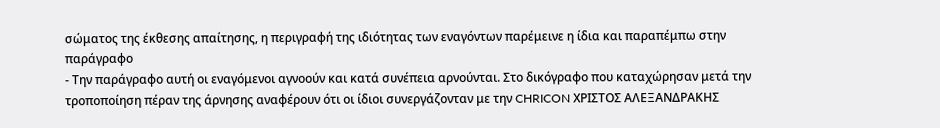σώματος της έκθεσης απαίτησης, η περιγραφή της ιδιότητας των εναγόντων παρέμεινε η ίδια και παραπέμπω στην παράγραφο
- Την παράγραφο αυτή οι εναγόμενοι αγνοούν και κατά συνέπεια αρνούνται. Στο δικόγραφο που καταχώρησαν μετά την τροποποίηση πέραν της άρνησης αναφέρουν ότι οι ίδιοι συνεργάζονταν με την CHRICON ΧΡΙΣΤΟΣ ΑΛΕΞΑΝΔΡΑΚΗΣ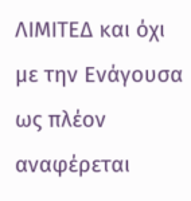ΛΙΜΙΤΕΔ και όχι με την Ενάγουσα ως πλέον αναφέρεται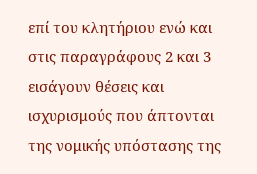επί του κλητήριου ενώ και στις παραγράφους 2 και 3 εισάγουν θέσεις και ισχυρισμούς που άπτονται της νομικής υπόστασης της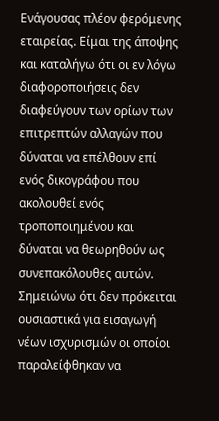Ενάγουσας πλέον φερόμενης εταιρείας. Είμαι της άποψης και καταλήγω ότι οι εν λόγω διαφοροποιήσεις δεν διαφεύγουν των ορίων των επιτρεπτών αλλαγών που δύναται να επέλθουν επί ενός δικογράφου που ακολουθεί ενός τροποποιημένου και δύναται να θεωρηθούν ως συνεπακόλουθες αυτών. Σημειώνω ότι δεν πρόκειται ουσιαστικά για εισαγωγή νέων ισχυρισμών οι οποίοι παραλείφθηκαν να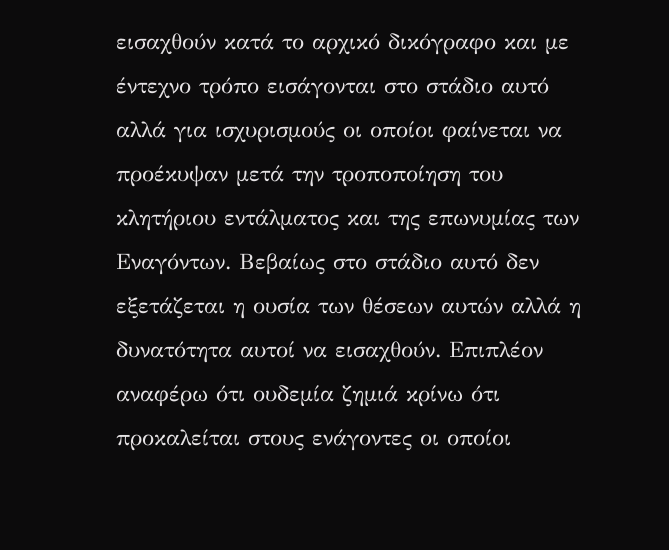εισαχθούν κατά το αρχικό δικόγραφο και με έντεχνο τρόπο εισάγονται στο στάδιο αυτό αλλά για ισχυρισμούς οι οποίοι φαίνεται να προέκυψαν μετά την τροποποίηση του κλητήριου εντάλματος και της επωνυμίας των Εναγόντων. Βεβαίως στο στάδιο αυτό δεν εξετάζεται η ουσία των θέσεων αυτών αλλά η δυνατότητα αυτοί να εισαχθούν. Επιπλέον αναφέρω ότι ουδεμία ζημιά κρίνω ότι προκαλείται στους ενάγοντες οι οποίοι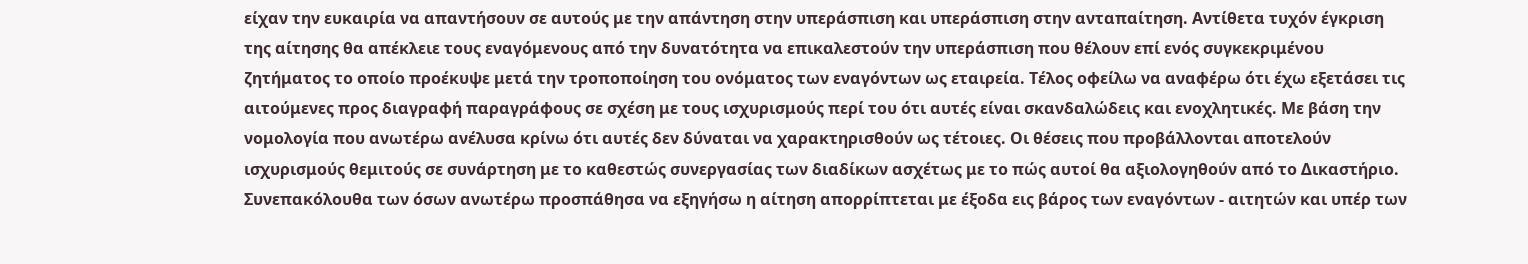είχαν την ευκαιρία να απαντήσουν σε αυτούς με την απάντηση στην υπεράσπιση και υπεράσπιση στην ανταπαίτηση. Αντίθετα τυχόν έγκριση της αίτησης θα απέκλειε τους εναγόμενους από την δυνατότητα να επικαλεστούν την υπεράσπιση που θέλουν επί ενός συγκεκριμένου ζητήματος το οποίο προέκυψε μετά την τροποποίηση του ονόματος των εναγόντων ως εταιρεία. Τέλος οφείλω να αναφέρω ότι έχω εξετάσει τις αιτούμενες προς διαγραφή παραγράφους σε σχέση με τους ισχυρισμούς περί του ότι αυτές είναι σκανδαλώδεις και ενοχλητικές. Με βάση την νομολογία που ανωτέρω ανέλυσα κρίνω ότι αυτές δεν δύναται να χαρακτηρισθούν ως τέτοιες. Οι θέσεις που προβάλλονται αποτελούν ισχυρισμούς θεμιτούς σε συνάρτηση με το καθεστώς συνεργασίας των διαδίκων ασχέτως με το πώς αυτοί θα αξιολογηθούν από το Δικαστήριο. Συνεπακόλουθα των όσων ανωτέρω προσπάθησα να εξηγήσω η αίτηση απορρίπτεται με έξοδα εις βάρος των εναγόντων - αιτητών και υπέρ των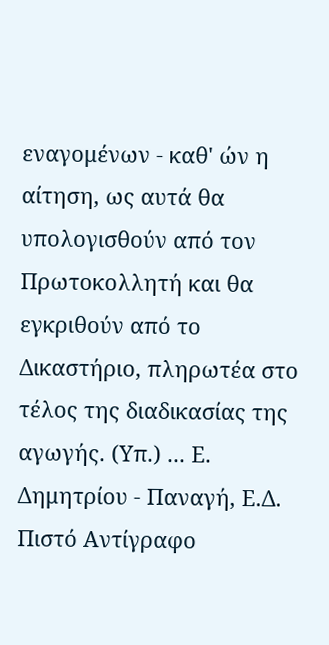εναγομένων - καθ' ών η αίτηση, ως αυτά θα υπολογισθούν από τον Πρωτοκολλητή και θα εγκριθούν από το Δικαστήριο, πληρωτέα στο τέλος της διαδικασίας της αγωγής. (Υπ.) ... Ε. Δημητρίου - Παναγή, Ε.Δ. Πιστό Αντίγραφο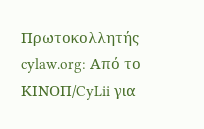Πρωτοκολλητής cylaw.org: Από το ΚΙΝOΠ/CyLii για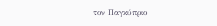τον Παγκύπριο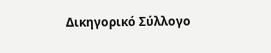Δικηγορικό Σύλλογο